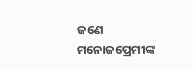ଜଣେ ମନୋଜପ୍ରେମୀଙ୍କ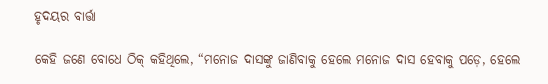ହୃଦୟର ବାର୍ତ୍ତା

କେହି ଜଣେ ବୋଧେ ଠିକ୍‌ କହିଥିଲେ, “ମନୋଜ ଦାସଙ୍କୁ ଜାଣିବାକୁ ହେଲେ ମନୋଜ ଦାସ ହେବାକୁ ପଡ଼େ, ହେଲେ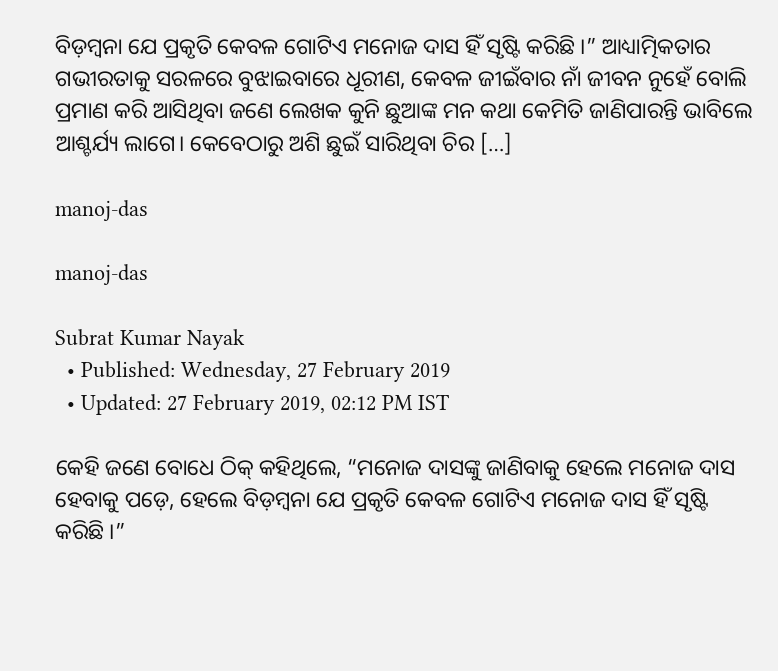ବିଡ଼ମ୍ବନା ଯେ ପ୍ରକୃତି କେବଳ ଗୋଟିଏ ମନୋଜ ଦାସ ହିଁ ସୃଷ୍ଟି କରିଛି ।” ଆଧ୍ୟାତ୍ମିକତାର ଗଭୀରତାକୁ ସରଳରେ ବୁଝାଇବାରେ ଧୂରୀଣ, କେବଳ ଜୀଇଁବାର ନାଁ ଜୀବନ ନୁହେଁ ବୋଲି ପ୍ରମାଣ କରି ଆସିଥିବା ଜଣେ ଲେଖକ କୁନି ଛୁଆଙ୍କ ମନ କଥା କେମିତି ଜାଣିପାରନ୍ତି ଭାବିଲେ ଆଶ୍ଚର୍ଯ୍ୟ ଲାଗେ। କେବେଠାରୁ ଅଶି ଛୁଇଁ ସାରିଥିବା ଚିର […]

manoj-das

manoj-das

Subrat Kumar Nayak
  • Published: Wednesday, 27 February 2019
  • Updated: 27 February 2019, 02:12 PM IST

କେହି ଜଣେ ବୋଧେ ଠିକ୍‌ କହିଥିଲେ, “ମନୋଜ ଦାସଙ୍କୁ ଜାଣିବାକୁ ହେଲେ ମନୋଜ ଦାସ ହେବାକୁ ପଡ଼େ, ହେଲେ ବିଡ଼ମ୍ବନା ଯେ ପ୍ରକୃତି କେବଳ ଗୋଟିଏ ମନୋଜ ଦାସ ହିଁ ସୃଷ୍ଟି କରିଛି ।”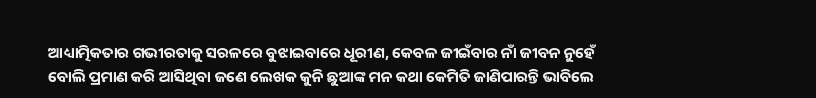ଆଧ୍ୟାତ୍ମିକତାର ଗଭୀରତାକୁ ସରଳରେ ବୁଝାଇବାରେ ଧୂରୀଣ, କେବଳ ଜୀଇଁବାର ନାଁ ଜୀବନ ନୁହେଁ ବୋଲି ପ୍ରମାଣ କରି ଆସିଥିବା ଜଣେ ଲେଖକ କୁନି ଛୁଆଙ୍କ ମନ କଥା କେମିତି ଜାଣିପାରନ୍ତି ଭାବିଲେ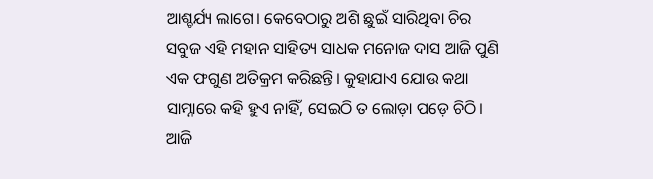ଆଶ୍ଚର୍ଯ୍ୟ ଲାଗେ। କେବେଠାରୁ ଅଶି ଛୁଇଁ ସାରିଥିବା ଚିର ସବୁଜ ଏହି ମହାନ ସାହିତ୍ୟ ସାଧକ ମନୋଜ ଦାସ ଆଜି ପୁଣି ଏକ ଫଗୁଣ ଅତିକ୍ରମ କରିଛନ୍ତି। କୁହାଯାଏ ଯୋଉ କଥା ସାମ୍ନାରେ କହି ହୁଏ ନାହିଁ, ସେଇଠି ତ ଲୋଡ଼ା ପଡ଼େ ଚିଠି। ଆଜି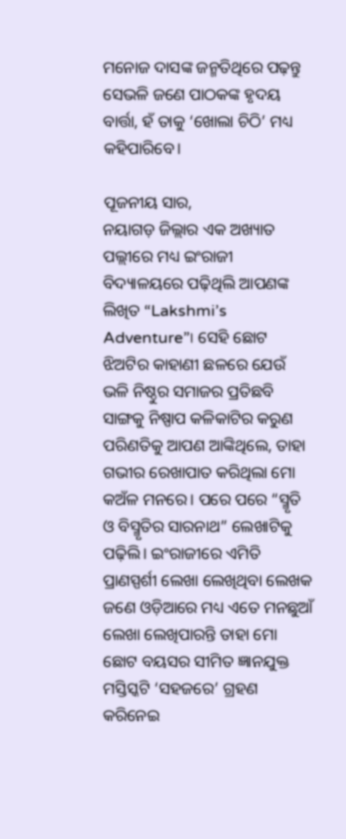ମନୋଜ ଦାସଙ୍କ ଜନ୍ମତିଥିରେ ପଢ଼ନ୍ତୁ ସେଭଳି ଜଣେ ପାଠକଙ୍କ ହୃଦୟ ବାର୍ତ୍ତା, ହଁ ତାକୁ ‘ଖୋଲା ଚିଠି’ ମଧ୍ୟ କହିପାରିବେ।

ପୂଜନୀୟ ସାର,
ନୟାଗଡ଼ ଜିଲ୍ଲାର ଏକ ଅଖ୍ୟାତ ପଲ୍ଲୀରେ ମଧ୍ୟ ଇଂରାଜୀ ବିଦ୍ୟାଳୟରେ ପଢ଼ିଥିଲି ଆପଣଙ୍କ ଲିଖିତ “Lakshmi’s Adventure”। ସେହି ଛୋଟ ଝିଅଟିର କାହାଣୀ ଛଳରେ ଯେଉଁ ଭଳି ନିଷ୍ଠୁର ସମାଜର ପ୍ରତିଛବି ସାଙ୍ଗକୁ ନିଷ୍ପାପ କଳିକାଟିର କରୁଣ ପରିଣତିକୁ ଆପଣ ଆଙ୍କିଥିଲେ, ତାହା ଗଭୀର ରେଖାପାତ କରିଥିଲା ମୋ କଅଁଳ ମନରେ। ପରେ ପରେ “ସ୍ମୃତି ଓ ବିସ୍ମୃତିର ସାରନାଥ” ଲେଖାଟିକୁ ପଢ଼ିଲି। ଇଂରାଜୀରେ ଏମିତି ପ୍ରାଣସ୍ପର୍ଶୀ ଲେଖା ଲେଖିଥିବା ଲେଖକ ଜଣେ ଓଡ଼ିଆରେ ମଧ୍ୟ ଏତେ ମନଛୁଆଁ ଲେଖା ଲେଖିପାରନ୍ତି ତାହା ମୋ ଛୋଟ ବୟସର ସୀମିତ ଜ୍ଞାନଯୁକ୍ତ ମସ୍ତିସ୍କଟି ‘ସହଜରେ’ ଗ୍ରହଣ କରିନେଇ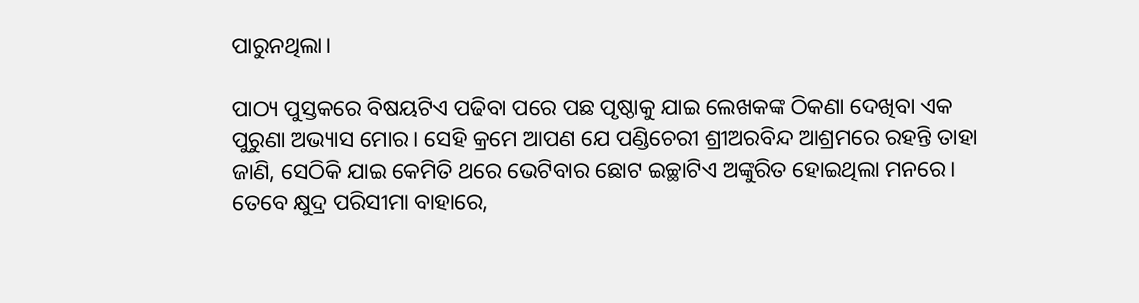ପାରୁନଥିଲା।

ପାଠ୍ୟ ପୁସ୍ତକରେ ବିଷୟଟିଏ ପଢିବା ପରେ ପଛ ପୃଷ୍ଠାକୁ ଯାଇ ଲେଖକଙ୍କ ଠିକଣା ଦେଖିବା ଏକ ପୁରୁଣା ଅଭ୍ୟାସ ମୋର। ସେହି କ୍ରମେ ଆପଣ ଯେ ପଣ୍ଡିଚେରୀ ଶ୍ରୀଅରବିନ୍ଦ ଆଶ୍ରମରେ ରହନ୍ତି ତାହା ଜାଣି, ସେଠିକି ଯାଇ କେମିତି ଥରେ ଭେଟିବାର ଛୋଟ ଇଚ୍ଛାଟିଏ ଅଙ୍କୁରିତ ହୋଇଥିଲା ମନରେ। ତେବେ କ୍ଷୁଦ୍ର ପରିସୀମା ବାହାରେ,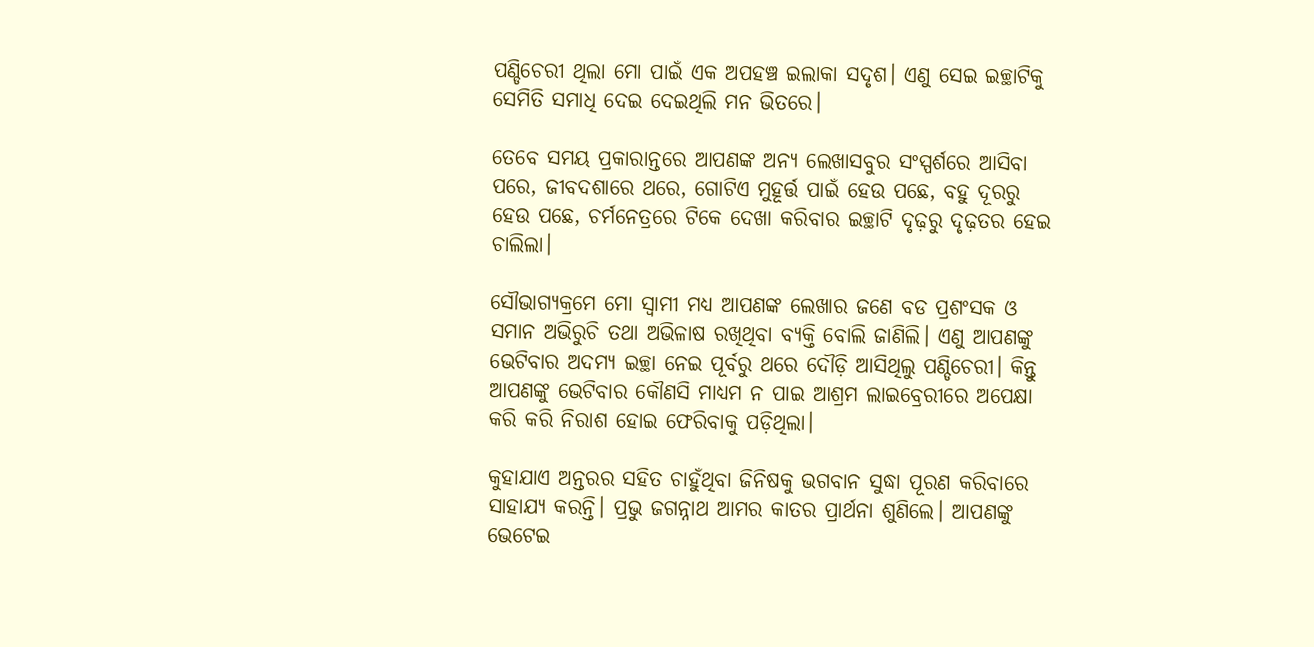ପଣ୍ଡିଚେରୀ ଥିଲା ମୋ ପାଇଁ ଏକ ଅପହଞ୍ଚ ଇଲାକା ସଦୃଶ। ଏଣୁ ସେଇ ଇଚ୍ଛାଟିକୁ ସେମିତି ସମାଧି ଦେଇ ଦେଇଥିଲି ମନ ଭିତରେ।

ତେବେ ସମୟ ପ୍ରକାରାନ୍ତରେ ଆପଣଙ୍କ ଅନ୍ୟ ଲେଖାସବୁର ସଂସ୍ପର୍ଶରେ ଆସିବା ପରେ, ଜୀବଦଶାରେ ଥରେ, ଗୋଟିଏ ମୁହୂର୍ତ୍ତ ପାଇଁ ହେଉ ପଛେ, ବହୁ ଦୂରରୁ ହେଉ ପଛେ, ଚର୍ମନେତ୍ରରେ ଟିକେ ଦେଖା କରିବାର ଇଚ୍ଛାଟି ଦୃଢ଼ରୁ ଦୃଢ଼ତର ହେଇ ଚାଲିଲା।

ସୌଭାଗ୍ୟକ୍ରମେ ମୋ ସ୍ୱାମୀ ମଧ୍ୟ ଆପଣଙ୍କ ଲେଖାର ଜଣେ ବଡ ପ୍ରଶଂସକ ଓ ସମାନ ଅଭିରୁଚି ତଥା ଅଭିଳାଷ ରଖିଥିବା ବ୍ୟକ୍ତି ବୋଲି ଜାଣିଲି। ଏଣୁ ଆପଣଙ୍କୁ ଭେଟିବାର ଅଦମ୍ୟ ଇଚ୍ଛା ନେଇ ପୂର୍ବରୁ ଥରେ ଦୌଡ଼ି ଆସିଥିଲୁ ପଣ୍ଡିଚେରୀ। କିନ୍ତୁ ଆପଣଙ୍କୁ ଭେଟିବାର କୌଣସି ମାଧ୍ୟମ ନ ପାଇ ଆଶ୍ରମ ଲାଇବ୍ରେରୀରେ ଅପେକ୍ଷା କରି କରି ନିରାଶ ହୋଇ ଫେରିବାକୁ ପଡ଼ିଥିଲା।

କୁହାଯାଏ ଅନ୍ତରର ସହିତ ଚାହୁଁଥିବା ଜିନିଷକୁ ଭଗବାନ ସୁଦ୍ଧା ପୂରଣ କରିବାରେ ସାହାଯ୍ୟ କରନ୍ତି। ପ୍ରଭୁ ଜଗନ୍ନାଥ ଆମର କାତର ପ୍ରାର୍ଥନା ଶୁଣିଲେ। ଆପଣଙ୍କୁ ଭେଟେଇ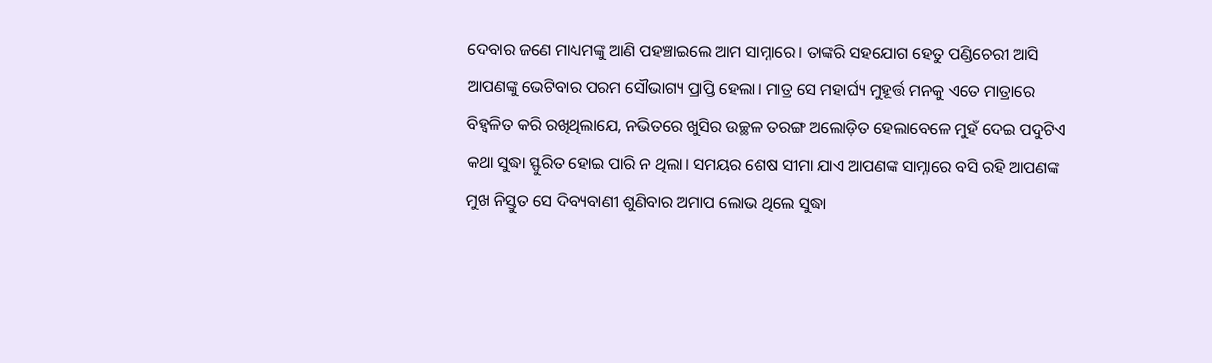ଦେବାର ଜଣେ ମାଧ୍ୟମଙ୍କୁ ଆଣି ପହଞ୍ଚାଇଲେ ଆମ ସାମ୍ନାରେ। ତାଙ୍କରି ସହଯୋଗ ହେତୁ ପଣ୍ଡିଚେରୀ ଆସି ଆପଣଙ୍କୁ ଭେଟିବାର ପରମ ସୌଭାଗ୍ୟ ପ୍ରାପ୍ତି ହେଲା। ମାତ୍ର ସେ ମହାର୍ଘ୍ୟ ମୁହୂର୍ତ୍ତ ମନକୁ ଏତେ ମାତ୍ରାରେ ବିହ୍ୱଳିତ କରି ରଖିଥିଲାଯେ, ନଭିତରେ ଖୁସିର ଉଚ୍ଛଳ ତରଙ୍ଗ ଅଲୋଡ଼ିତ ହେଲାବେଳେ ମୁହଁ ଦେଇ ପଦୁଟିଏ କଥା ସୁଦ୍ଧା ସ୍ଫୁରିତ ହୋଇ ପାରି ନ ଥିଲା। ସମୟର ଶେଷ ସୀମା ଯାଏ ଆପଣଙ୍କ ସାମ୍ନାରେ ବସି ରହି ଆପଣଙ୍କ ମୁଖ ନିସ୍ତୁତ ସେ ଦିବ୍ୟବାଣୀ ଶୁଣିବାର ଅମାପ ଲୋଭ ଥିଲେ ସୁଦ୍ଧା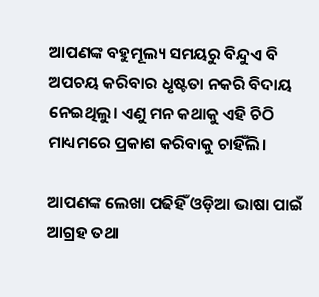ଆପଣଙ୍କ ବହୁମୂଲ୍ୟ ସମୟରୁ ବିନ୍ଦୁଏ ବି ଅପଚୟ କରିବାର ଧୃଷ୍ଟତା ନକରି ବିଦାୟ ନେଇଥିଲୁ। ଏଣୁ ମନ କଥାକୁ ଏହି ଚିଠି ମାଧ୍ୟମରେ ପ୍ରକାଶ କରିବାକୁ ଚାହିଁଲି।

ଆପଣଙ୍କ ଲେଖା ପଢିହିଁ ଓଡ଼ିଆ ଭାଷା ପାଇଁ ଆଗ୍ରହ ତଥା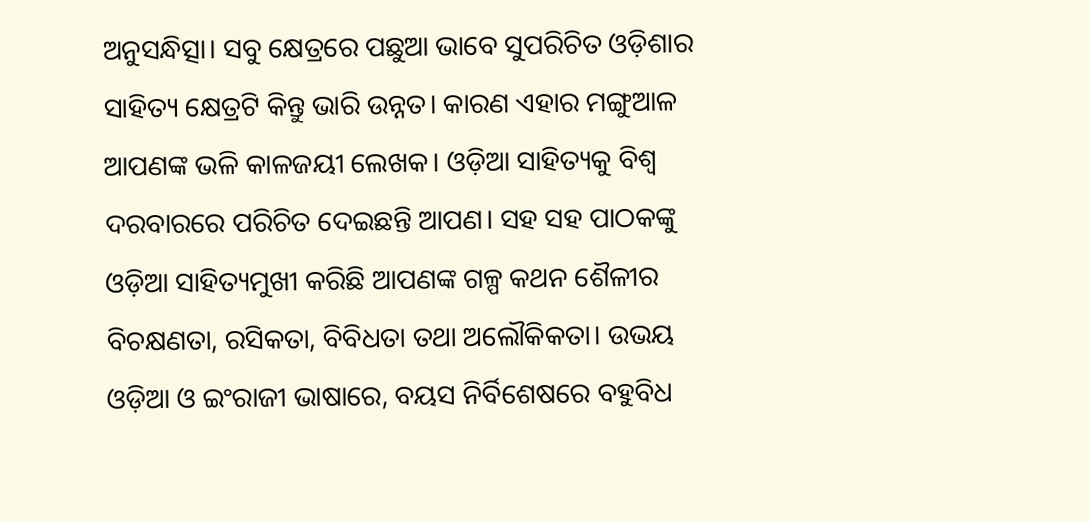ଅନୁସନ୍ଧିତ୍ସା। ସବୁ କ୍ଷେତ୍ରରେ ପଛୁଆ ଭାବେ ସୁପରିଚିତ ଓଡ଼ିଶାର ସାହିତ୍ୟ କ୍ଷେତ୍ରଟି କିନ୍ତୁ ଭାରି ଉନ୍ନତ। କାରଣ ଏହାର ମଙ୍ଗୁଆଳ ଆପଣଙ୍କ ଭଳି କାଳଜୟୀ ଲେଖକ। ଓଡ଼ିଆ ସାହିତ୍ୟକୁ ବିଶ୍ୱ ଦରବାରରେ ପରିଚିତ ଦେଇଛନ୍ତି ଆପଣ। ସହ ସହ ପାଠକଙ୍କୁ ଓଡ଼ିଆ ସାହିତ୍ୟମୁଖୀ କରିଛି ଆପଣଙ୍କ ଗଳ୍ପ କଥନ ଶୈଳୀର ବିଚକ୍ଷଣତା, ରସିକତା, ବିବିଧତା ତଥା ଅଲୌକିକତା। ଉଭୟ ଓଡ଼ିଆ ଓ ଇଂରାଜୀ ଭାଷାରେ, ବୟସ ନିର୍ବିଶେଷରେ ବହୁବିଧ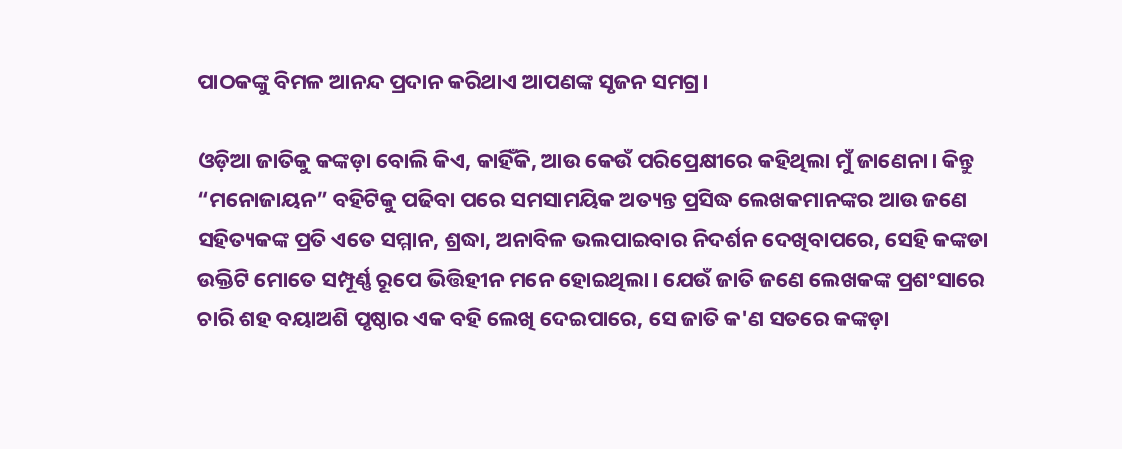ପାଠକଙ୍କୁ ବିମଳ ଆନନ୍ଦ ପ୍ରଦାନ କରିଥାଏ ଆପଣଙ୍କ ସୃଜନ ସମଗ୍ର।

ଓଡ଼ିଆ ଜାତିକୁ କଙ୍କଡ଼ା ବୋଲି କିଏ, କାହିଁକି, ଆଉ କେଉଁ ପରିପ୍ରେକ୍ଷୀରେ କହିଥିଲା ମୁଁ ଜାଣେନା। କିନ୍ତୁ “ମନୋଜାୟନ” ବହିଟିକୁ ପଢିବା ପରେ ସମସାମୟିକ ଅତ୍ୟନ୍ତ ପ୍ରସିଦ୍ଧ ଲେଖକମାନଙ୍କର ଆଉ ଜଣେ ସହିତ୍ୟକଙ୍କ ପ୍ରତି ଏତେ ସମ୍ମାନ, ଶ୍ରଦ୍ଧା, ଅନାବିଳ ଭଲପାଇବାର ନିଦର୍ଶନ ଦେଖିବାପରେ, ସେହି କଙ୍କଡା ଉକ୍ତିଟି ମୋତେ ସମ୍ପୂର୍ଣ୍ଣ ରୂପେ ଭିତ୍ତିହୀନ ମନେ ହୋଇଥିଲା। ଯେଉଁ ଜାତି ଜଣେ ଲେଖକଙ୍କ ପ୍ରଶଂସାରେ ଚାରି ଶହ ବୟାଅଶି ପୃଷ୍ଠାର ଏକ ବହି ଲେଖି ଦେଇପାରେ, ସେ ଜାତି କ'ଣ ସତରେ କଙ୍କଡ଼ା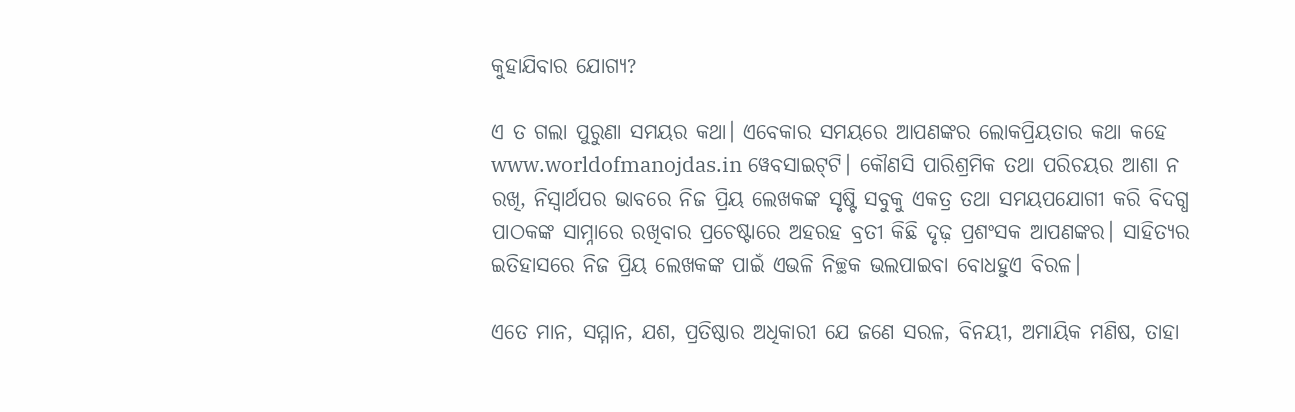କୁହାଯିବାର ଯୋଗ୍ୟ?

ଏ ତ ଗଲା ପୁରୁଣା ସମୟର କଥା। ଏବେକାର ସମୟରେ ଆପଣଙ୍କର ଲୋକପ୍ରିୟତାର କଥା କହେ www.worldofmanojdas.in ୱେବସାଇଟ୍‌ଟି। କୌଣସି ପାରିଶ୍ରମିକ ତଥା ପରିଚୟର ଆଶା ନ ରଖି, ନିସ୍ୱାର୍ଥପର ଭାବରେ ନିଜ ପ୍ରିୟ ଲେଖକଙ୍କ ସୃଷ୍ଟି ସବୁକୁ ଏକତ୍ର ତଥା ସମୟପଯୋଗୀ କରି ବିଦଗ୍ଧ ପାଠକଙ୍କ ସାମ୍ନାରେ ରଖିବାର ପ୍ରଚେଷ୍ଟାରେ ଅହରହ ବ୍ରତୀ କିଛି ଦୃଢ଼ ପ୍ରଶଂସକ ଆପଣଙ୍କର। ସାହିତ୍ୟର ଇତିହାସରେ ନିଜ ପ୍ରିୟ ଲେଖକଙ୍କ ପାଇଁ ଏଭଳି ନିଚ୍ଛକ ଭଲପାଇବା ବୋଧହୁଏ ବିରଳ।

ଏତେ ମାନ, ସମ୍ମାନ, ଯଶ, ପ୍ରତିଷ୍ଠାର ଅଧିକାରୀ ଯେ ଜଣେ ସରଳ, ବିନୟୀ, ଅମାୟିକ ମଣିଷ, ତାହା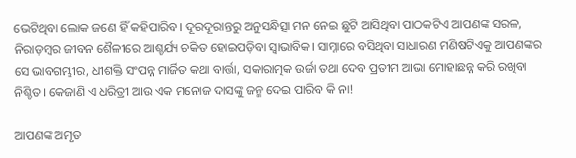ଭେଟିଥିବା ଲୋକ ଜଣେ ହିଁ କହିପାରିବ। ଦୂରଦୂରାନ୍ତରୁ ଅନୁସନ୍ଧିତ୍ସା ମନ ନେଇ ଛୁଟି ଆସିଥିବା ପାଠକଟିଏ ଆପଣଙ୍କ ସରଳ, ନିରାଡ଼ମ୍ବର ଜୀବନ ଶୈଳୀରେ ଆଶ୍ଚର୍ଯ୍ୟ ଚକିତ ହୋଇପଡ଼ିବା ସ୍ୱାଭାବିକ। ସାମ୍ନାରେ ବସିଥିବା ସାଧାରଣ ମଣିଷଟିଏକୁ ଆପଣଙ୍କର ସେ ଭାବଗମ୍ଭୀର, ଧୀଶକ୍ତି ସଂପନ୍ନ ମାର୍ଜିତ କଥା ବାର୍ତ୍ତା, ସକାରାତ୍ମକ ଉର୍ଜା ତଥା ଦେବ ପ୍ରତୀମ ଆଭା ମୋହାଛନ୍ନ କରି ରଖିବା ନିଶ୍ଚିତ। କେଜାଣି ଏ ଧରିତ୍ରୀ ଆଉ ଏକ ମନୋଜ ଦାସଙ୍କୁ ଜନ୍ମ ଦେଇ ପାରିବ କି ନା!

ଆପଣଙ୍କ ଅମୃତ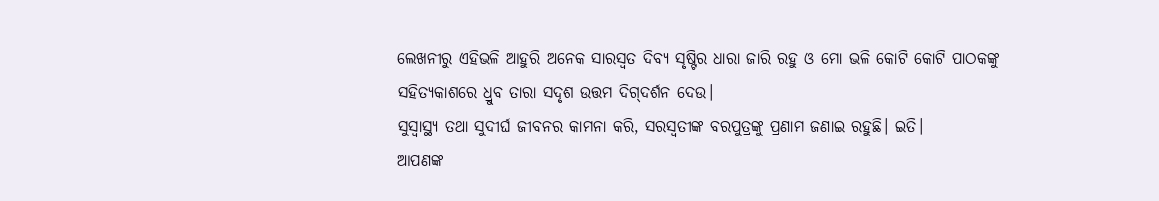ଲେଖନୀରୁ ଏହିଭଳି ଆହୁରି ଅନେକ ସାରସ୍ୱତ ଦିବ୍ୟ ସୃଷ୍ଟିର ଧାରା ଜାରି ରହୁ ଓ ମୋ ଭଳି କୋଟି କୋଟି ପାଠକଙ୍କୁ ସହିତ୍ୟକାଶରେ ଧ୍ରୁବ ତାରା ସଦୃଶ ଉତ୍ତମ ଦିଗ୍‌ଦର୍ଶନ ଦେଉ।
ସୁସ୍ୱାସ୍ଥ୍ୟ ତଥା ସୁଦୀର୍ଘ ଜୀବନର କାମନା କରି, ସରସ୍ୱତୀଙ୍କ ବରପୁତ୍ରଙ୍କୁ ପ୍ରଣାମ ଜଣାଇ ରହୁଛି। ଇତି।
ଆପଣଙ୍କ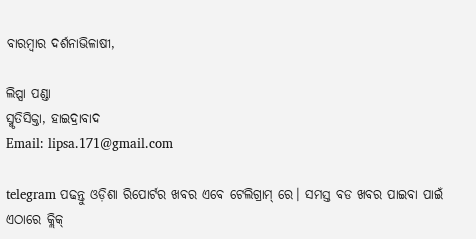ବାରମ୍ବାର ଦର୍ଶନାଭିଳାଷୀ,

ଲିପ୍ସା ପଣ୍ଡା
ସ୍ମୃତିସିକ୍ତା, ହାଇଦ୍ରାବାଦ
Email: lipsa.171@gmail.com

telegram ପଢନ୍ତୁ ଓଡ଼ିଶା ରିପୋର୍ଟର ଖବର ଏବେ ଟେଲିଗ୍ରାମ୍ ରେ। ସମସ୍ତ ବଡ ଖବର ପାଇବା ପାଇଁ ଏଠାରେ କ୍ଲିକ୍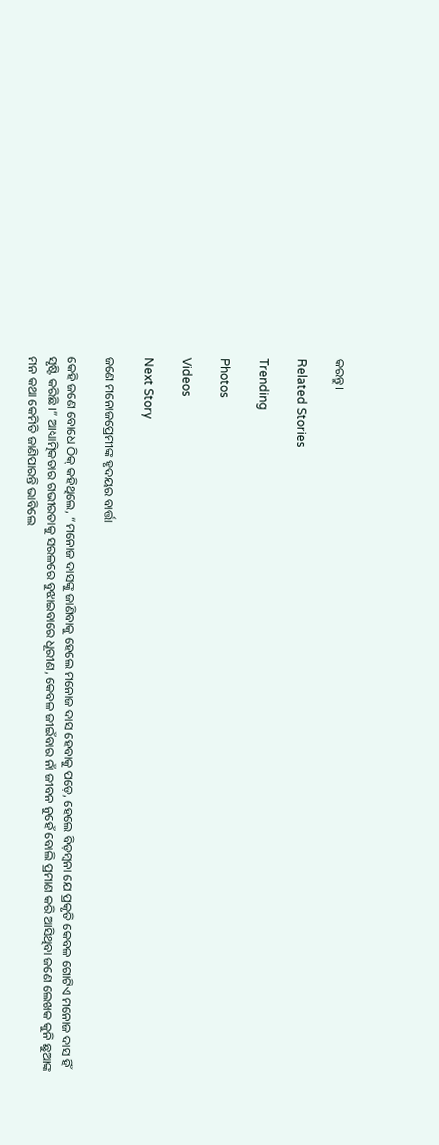କରନ୍ତୁ।

Related Stories

Trending

Photos

Videos

Next Story

ଜଣେ ମନୋଜପ୍ରେମୀଙ୍କ ହୃଦୟର ବାର୍ତ୍ତା

କେହି ଜଣେ ବୋଧେ ଠିକ୍‌ କହିଥିଲେ, “ମନୋଜ ଦାସଙ୍କୁ ଜାଣିବାକୁ ହେଲେ ମନୋଜ ଦାସ ହେବାକୁ ପଡ଼େ, ହେଲେ ବିଡ଼ମ୍ବନା ଯେ ପ୍ରକୃତି କେବଳ ଗୋଟିଏ ମନୋଜ ଦାସ ହିଁ ସୃଷ୍ଟି କରିଛି ।” ଆଧ୍ୟାତ୍ମିକତାର ଗଭୀରତାକୁ ସରଳରେ ବୁଝାଇବାରେ ଧୂରୀଣ, କେବଳ ଜୀଇଁବାର ନାଁ ଜୀବନ ନୁହେଁ ବୋଲି ପ୍ରମାଣ କରି ଆସିଥିବା ଜଣେ ଲେଖକ କୁନି ଛୁଆଙ୍କ ମନ କଥା କେମିତି ଜାଣିପାରନ୍ତି ଭାବିଲେ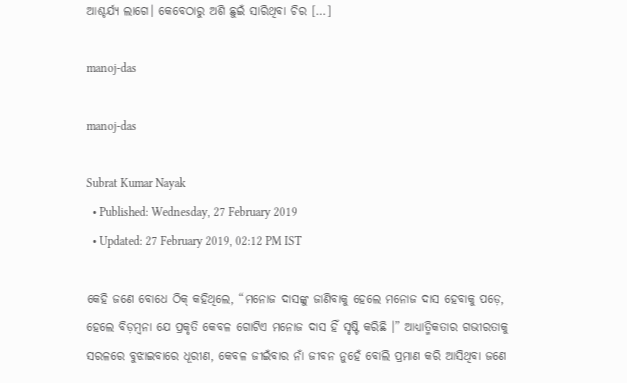ଆଶ୍ଚର୍ଯ୍ୟ ଲାଗେ। କେବେଠାରୁ ଅଶି ଛୁଇଁ ସାରିଥିବା ଚିର […]

manoj-das

manoj-das

Subrat Kumar Nayak
  • Published: Wednesday, 27 February 2019
  • Updated: 27 February 2019, 02:12 PM IST

କେହି ଜଣେ ବୋଧେ ଠିକ୍‌ କହିଥିଲେ, “ମନୋଜ ଦାସଙ୍କୁ ଜାଣିବାକୁ ହେଲେ ମନୋଜ ଦାସ ହେବାକୁ ପଡ଼େ, ହେଲେ ବିଡ଼ମ୍ବନା ଯେ ପ୍ରକୃତି କେବଳ ଗୋଟିଏ ମନୋଜ ଦାସ ହିଁ ସୃଷ୍ଟି କରିଛି ।” ଆଧ୍ୟାତ୍ମିକତାର ଗଭୀରତାକୁ ସରଳରେ ବୁଝାଇବାରେ ଧୂରୀଣ, କେବଳ ଜୀଇଁବାର ନାଁ ଜୀବନ ନୁହେଁ ବୋଲି ପ୍ରମାଣ କରି ଆସିଥିବା ଜଣେ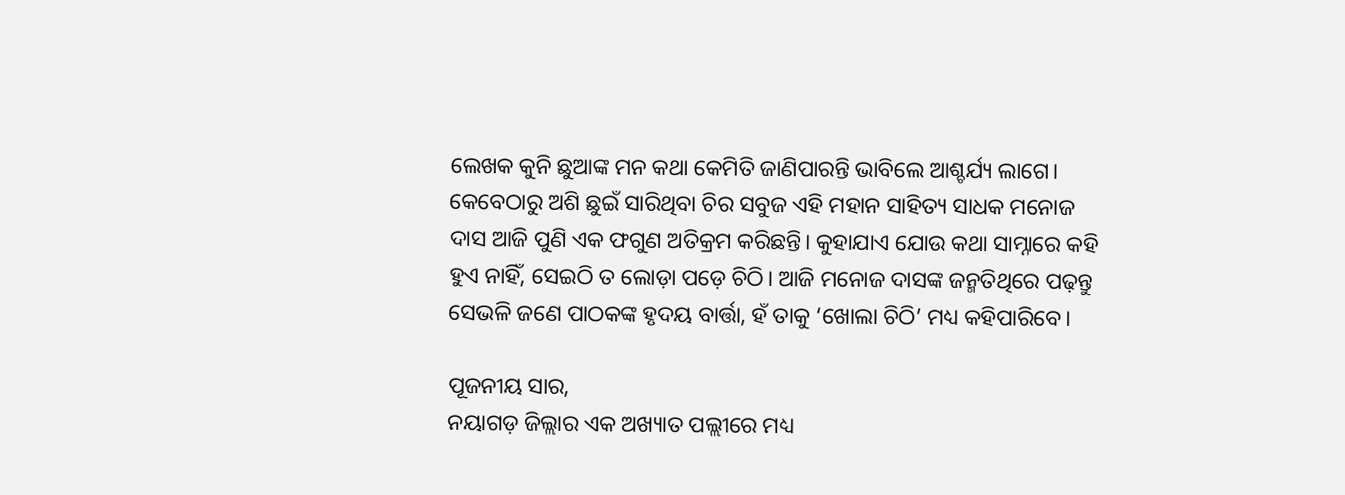ଲେଖକ କୁନି ଛୁଆଙ୍କ ମନ କଥା କେମିତି ଜାଣିପାରନ୍ତି ଭାବିଲେ ଆଶ୍ଚର୍ଯ୍ୟ ଲାଗେ। କେବେଠାରୁ ଅଶି ଛୁଇଁ ସାରିଥିବା ଚିର ସବୁଜ ଏହି ମହାନ ସାହିତ୍ୟ ସାଧକ ମନୋଜ ଦାସ ଆଜି ପୁଣି ଏକ ଫଗୁଣ ଅତିକ୍ରମ କରିଛନ୍ତି। କୁହାଯାଏ ଯୋଉ କଥା ସାମ୍ନାରେ କହି ହୁଏ ନାହିଁ, ସେଇଠି ତ ଲୋଡ଼ା ପଡ଼େ ଚିଠି। ଆଜି ମନୋଜ ଦାସଙ୍କ ଜନ୍ମତିଥିରେ ପଢ଼ନ୍ତୁ ସେଭଳି ଜଣେ ପାଠକଙ୍କ ହୃଦୟ ବାର୍ତ୍ତା, ହଁ ତାକୁ ‘ଖୋଲା ଚିଠି’ ମଧ୍ୟ କହିପାରିବେ।

ପୂଜନୀୟ ସାର,
ନୟାଗଡ଼ ଜିଲ୍ଲାର ଏକ ଅଖ୍ୟାତ ପଲ୍ଲୀରେ ମଧ୍ୟ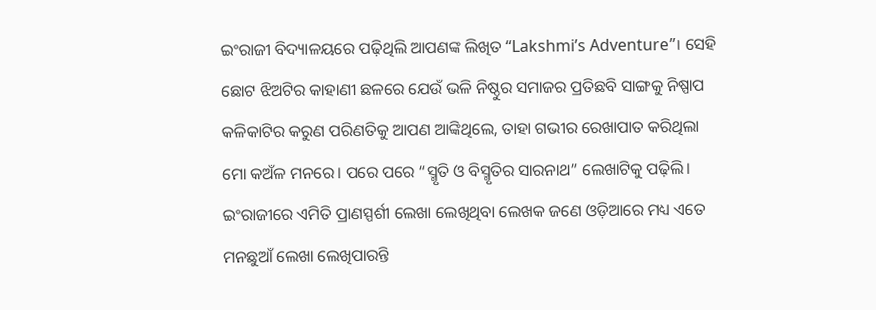ଇଂରାଜୀ ବିଦ୍ୟାଳୟରେ ପଢ଼ିଥିଲି ଆପଣଙ୍କ ଲିଖିତ “Lakshmi’s Adventure”। ସେହି ଛୋଟ ଝିଅଟିର କାହାଣୀ ଛଳରେ ଯେଉଁ ଭଳି ନିଷ୍ଠୁର ସମାଜର ପ୍ରତିଛବି ସାଙ୍ଗକୁ ନିଷ୍ପାପ କଳିକାଟିର କରୁଣ ପରିଣତିକୁ ଆପଣ ଆଙ୍କିଥିଲେ, ତାହା ଗଭୀର ରେଖାପାତ କରିଥିଲା ମୋ କଅଁଳ ମନରେ। ପରେ ପରେ “ସ୍ମୃତି ଓ ବିସ୍ମୃତିର ସାରନାଥ” ଲେଖାଟିକୁ ପଢ଼ିଲି। ଇଂରାଜୀରେ ଏମିତି ପ୍ରାଣସ୍ପର୍ଶୀ ଲେଖା ଲେଖିଥିବା ଲେଖକ ଜଣେ ଓଡ଼ିଆରେ ମଧ୍ୟ ଏତେ ମନଛୁଆଁ ଲେଖା ଲେଖିପାରନ୍ତି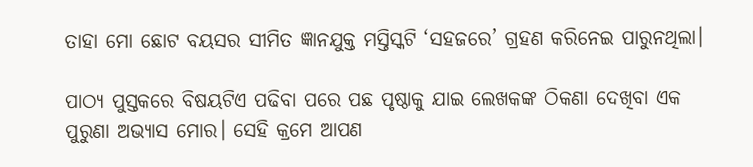ତାହା ମୋ ଛୋଟ ବୟସର ସୀମିତ ଜ୍ଞାନଯୁକ୍ତ ମସ୍ତିସ୍କଟି ‘ସହଜରେ’ ଗ୍ରହଣ କରିନେଇ ପାରୁନଥିଲା।

ପାଠ୍ୟ ପୁସ୍ତକରେ ବିଷୟଟିଏ ପଢିବା ପରେ ପଛ ପୃଷ୍ଠାକୁ ଯାଇ ଲେଖକଙ୍କ ଠିକଣା ଦେଖିବା ଏକ ପୁରୁଣା ଅଭ୍ୟାସ ମୋର। ସେହି କ୍ରମେ ଆପଣ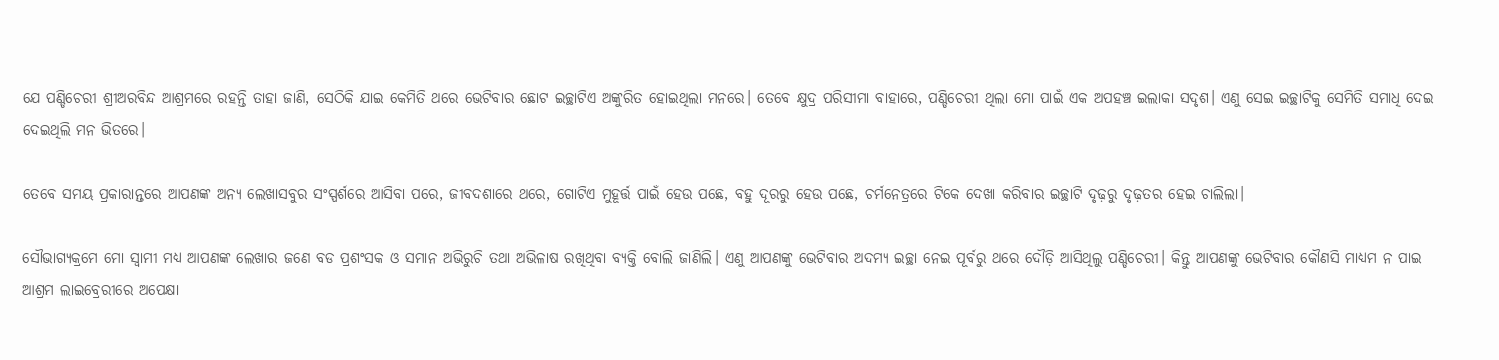ଯେ ପଣ୍ଡିଚେରୀ ଶ୍ରୀଅରବିନ୍ଦ ଆଶ୍ରମରେ ରହନ୍ତି ତାହା ଜାଣି, ସେଠିକି ଯାଇ କେମିତି ଥରେ ଭେଟିବାର ଛୋଟ ଇଚ୍ଛାଟିଏ ଅଙ୍କୁରିତ ହୋଇଥିଲା ମନରେ। ତେବେ କ୍ଷୁଦ୍ର ପରିସୀମା ବାହାରେ, ପଣ୍ଡିଚେରୀ ଥିଲା ମୋ ପାଇଁ ଏକ ଅପହଞ୍ଚ ଇଲାକା ସଦୃଶ। ଏଣୁ ସେଇ ଇଚ୍ଛାଟିକୁ ସେମିତି ସମାଧି ଦେଇ ଦେଇଥିଲି ମନ ଭିତରେ।

ତେବେ ସମୟ ପ୍ରକାରାନ୍ତରେ ଆପଣଙ୍କ ଅନ୍ୟ ଲେଖାସବୁର ସଂସ୍ପର୍ଶରେ ଆସିବା ପରେ, ଜୀବଦଶାରେ ଥରେ, ଗୋଟିଏ ମୁହୂର୍ତ୍ତ ପାଇଁ ହେଉ ପଛେ, ବହୁ ଦୂରରୁ ହେଉ ପଛେ, ଚର୍ମନେତ୍ରରେ ଟିକେ ଦେଖା କରିବାର ଇଚ୍ଛାଟି ଦୃଢ଼ରୁ ଦୃଢ଼ତର ହେଇ ଚାଲିଲା।

ସୌଭାଗ୍ୟକ୍ରମେ ମୋ ସ୍ୱାମୀ ମଧ୍ୟ ଆପଣଙ୍କ ଲେଖାର ଜଣେ ବଡ ପ୍ରଶଂସକ ଓ ସମାନ ଅଭିରୁଚି ତଥା ଅଭିଳାଷ ରଖିଥିବା ବ୍ୟକ୍ତି ବୋଲି ଜାଣିଲି। ଏଣୁ ଆପଣଙ୍କୁ ଭେଟିବାର ଅଦମ୍ୟ ଇଚ୍ଛା ନେଇ ପୂର୍ବରୁ ଥରେ ଦୌଡ଼ି ଆସିଥିଲୁ ପଣ୍ଡିଚେରୀ। କିନ୍ତୁ ଆପଣଙ୍କୁ ଭେଟିବାର କୌଣସି ମାଧ୍ୟମ ନ ପାଇ ଆଶ୍ରମ ଲାଇବ୍ରେରୀରେ ଅପେକ୍ଷା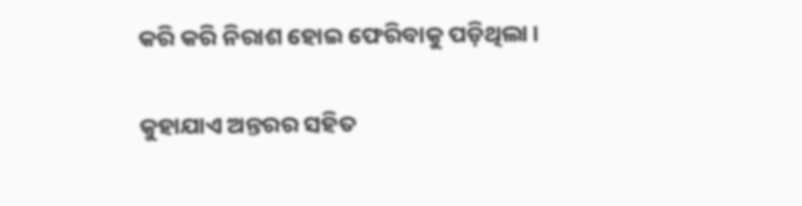କରି କରି ନିରାଶ ହୋଇ ଫେରିବାକୁ ପଡ଼ିଥିଲା।

କୁହାଯାଏ ଅନ୍ତରର ସହିତ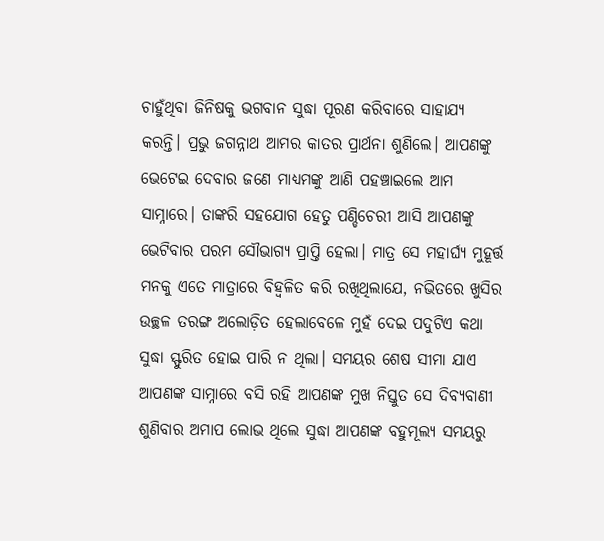ଚାହୁଁଥିବା ଜିନିଷକୁ ଭଗବାନ ସୁଦ୍ଧା ପୂରଣ କରିବାରେ ସାହାଯ୍ୟ କରନ୍ତି। ପ୍ରଭୁ ଜଗନ୍ନାଥ ଆମର କାତର ପ୍ରାର୍ଥନା ଶୁଣିଲେ। ଆପଣଙ୍କୁ ଭେଟେଇ ଦେବାର ଜଣେ ମାଧ୍ୟମଙ୍କୁ ଆଣି ପହଞ୍ଚାଇଲେ ଆମ ସାମ୍ନାରେ। ତାଙ୍କରି ସହଯୋଗ ହେତୁ ପଣ୍ଡିଚେରୀ ଆସି ଆପଣଙ୍କୁ ଭେଟିବାର ପରମ ସୌଭାଗ୍ୟ ପ୍ରାପ୍ତି ହେଲା। ମାତ୍ର ସେ ମହାର୍ଘ୍ୟ ମୁହୂର୍ତ୍ତ ମନକୁ ଏତେ ମାତ୍ରାରେ ବିହ୍ୱଳିତ କରି ରଖିଥିଲାଯେ, ନଭିତରେ ଖୁସିର ଉଚ୍ଛଳ ତରଙ୍ଗ ଅଲୋଡ଼ିତ ହେଲାବେଳେ ମୁହଁ ଦେଇ ପଦୁଟିଏ କଥା ସୁଦ୍ଧା ସ୍ଫୁରିତ ହୋଇ ପାରି ନ ଥିଲା। ସମୟର ଶେଷ ସୀମା ଯାଏ ଆପଣଙ୍କ ସାମ୍ନାରେ ବସି ରହି ଆପଣଙ୍କ ମୁଖ ନିସ୍ତୁତ ସେ ଦିବ୍ୟବାଣୀ ଶୁଣିବାର ଅମାପ ଲୋଭ ଥିଲେ ସୁଦ୍ଧା ଆପଣଙ୍କ ବହୁମୂଲ୍ୟ ସମୟରୁ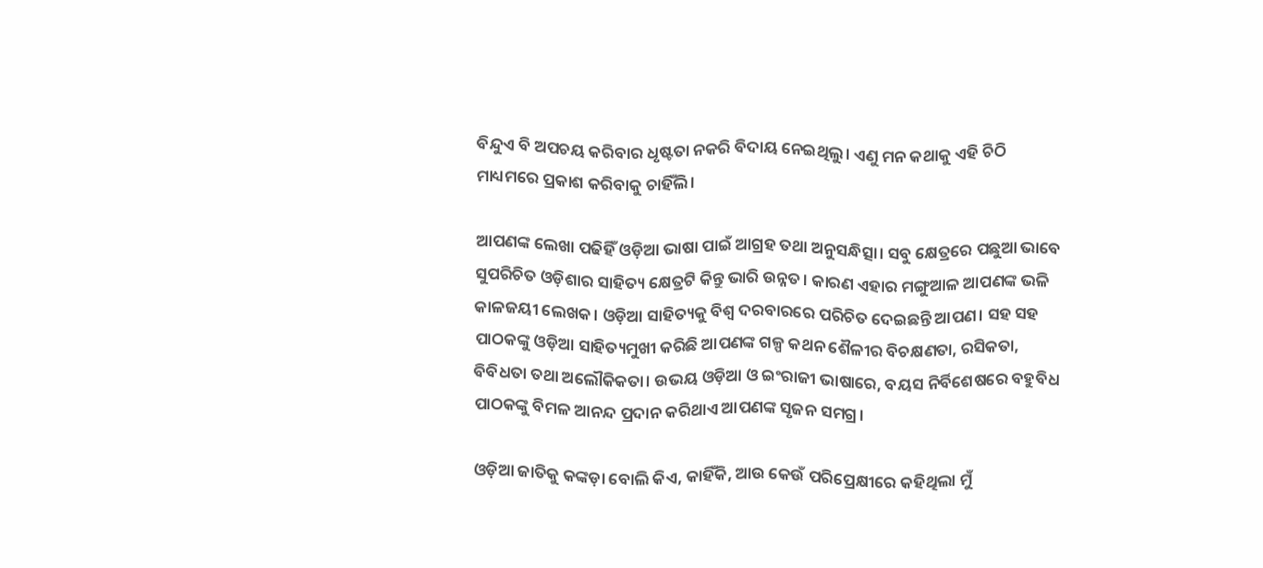ବିନ୍ଦୁଏ ବି ଅପଚୟ କରିବାର ଧୃଷ୍ଟତା ନକରି ବିଦାୟ ନେଇଥିଲୁ। ଏଣୁ ମନ କଥାକୁ ଏହି ଚିଠି ମାଧ୍ୟମରେ ପ୍ରକାଶ କରିବାକୁ ଚାହିଁଲି।

ଆପଣଙ୍କ ଲେଖା ପଢିହିଁ ଓଡ଼ିଆ ଭାଷା ପାଇଁ ଆଗ୍ରହ ତଥା ଅନୁସନ୍ଧିତ୍ସା। ସବୁ କ୍ଷେତ୍ରରେ ପଛୁଆ ଭାବେ ସୁପରିଚିତ ଓଡ଼ିଶାର ସାହିତ୍ୟ କ୍ଷେତ୍ରଟି କିନ୍ତୁ ଭାରି ଉନ୍ନତ। କାରଣ ଏହାର ମଙ୍ଗୁଆଳ ଆପଣଙ୍କ ଭଳି କାଳଜୟୀ ଲେଖକ। ଓଡ଼ିଆ ସାହିତ୍ୟକୁ ବିଶ୍ୱ ଦରବାରରେ ପରିଚିତ ଦେଇଛନ୍ତି ଆପଣ। ସହ ସହ ପାଠକଙ୍କୁ ଓଡ଼ିଆ ସାହିତ୍ୟମୁଖୀ କରିଛି ଆପଣଙ୍କ ଗଳ୍ପ କଥନ ଶୈଳୀର ବିଚକ୍ଷଣତା, ରସିକତା, ବିବିଧତା ତଥା ଅଲୌକିକତା। ଉଭୟ ଓଡ଼ିଆ ଓ ଇଂରାଜୀ ଭାଷାରେ, ବୟସ ନିର୍ବିଶେଷରେ ବହୁବିଧ ପାଠକଙ୍କୁ ବିମଳ ଆନନ୍ଦ ପ୍ରଦାନ କରିଥାଏ ଆପଣଙ୍କ ସୃଜନ ସମଗ୍ର।

ଓଡ଼ିଆ ଜାତିକୁ କଙ୍କଡ଼ା ବୋଲି କିଏ, କାହିଁକି, ଆଉ କେଉଁ ପରିପ୍ରେକ୍ଷୀରେ କହିଥିଲା ମୁଁ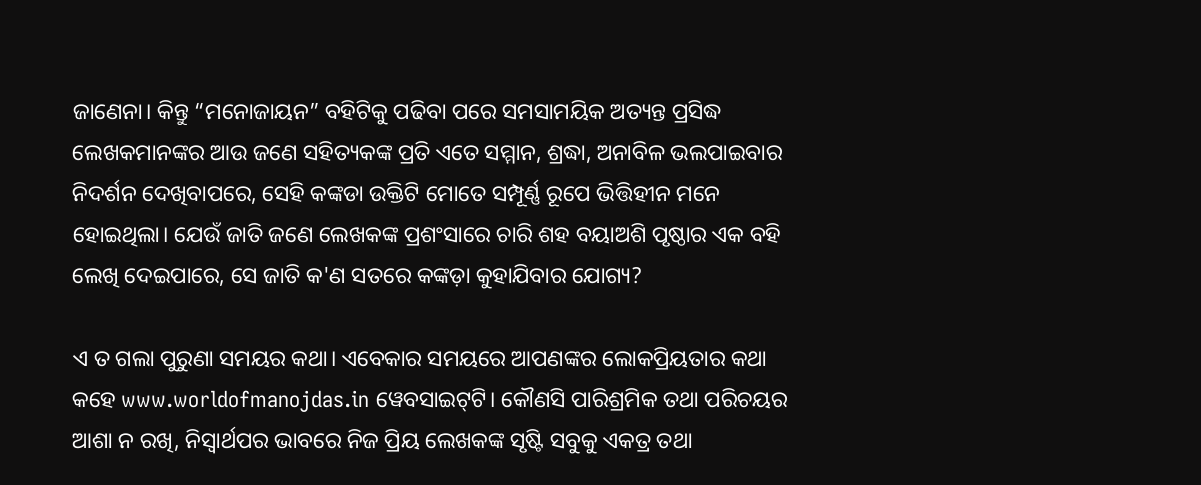ଜାଣେନା। କିନ୍ତୁ “ମନୋଜାୟନ” ବହିଟିକୁ ପଢିବା ପରେ ସମସାମୟିକ ଅତ୍ୟନ୍ତ ପ୍ରସିଦ୍ଧ ଲେଖକମାନଙ୍କର ଆଉ ଜଣେ ସହିତ୍ୟକଙ୍କ ପ୍ରତି ଏତେ ସମ୍ମାନ, ଶ୍ରଦ୍ଧା, ଅନାବିଳ ଭଲପାଇବାର ନିଦର୍ଶନ ଦେଖିବାପରେ, ସେହି କଙ୍କଡା ଉକ୍ତିଟି ମୋତେ ସମ୍ପୂର୍ଣ୍ଣ ରୂପେ ଭିତ୍ତିହୀନ ମନେ ହୋଇଥିଲା। ଯେଉଁ ଜାତି ଜଣେ ଲେଖକଙ୍କ ପ୍ରଶଂସାରେ ଚାରି ଶହ ବୟାଅଶି ପୃଷ୍ଠାର ଏକ ବହି ଲେଖି ଦେଇପାରେ, ସେ ଜାତି କ'ଣ ସତରେ କଙ୍କଡ଼ା କୁହାଯିବାର ଯୋଗ୍ୟ?

ଏ ତ ଗଲା ପୁରୁଣା ସମୟର କଥା। ଏବେକାର ସମୟରେ ଆପଣଙ୍କର ଲୋକପ୍ରିୟତାର କଥା କହେ www.worldofmanojdas.in ୱେବସାଇଟ୍‌ଟି। କୌଣସି ପାରିଶ୍ରମିକ ତଥା ପରିଚୟର ଆଶା ନ ରଖି, ନିସ୍ୱାର୍ଥପର ଭାବରେ ନିଜ ପ୍ରିୟ ଲେଖକଙ୍କ ସୃଷ୍ଟି ସବୁକୁ ଏକତ୍ର ତଥା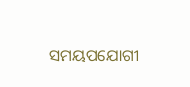ସମୟପଯୋଗୀ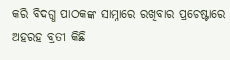କରି ବିଦଗ୍ଧ ପାଠକଙ୍କ ସାମ୍ନାରେ ରଖିବାର ପ୍ରଚେଷ୍ଟାରେ ଅହରହ ବ୍ରତୀ କିଛି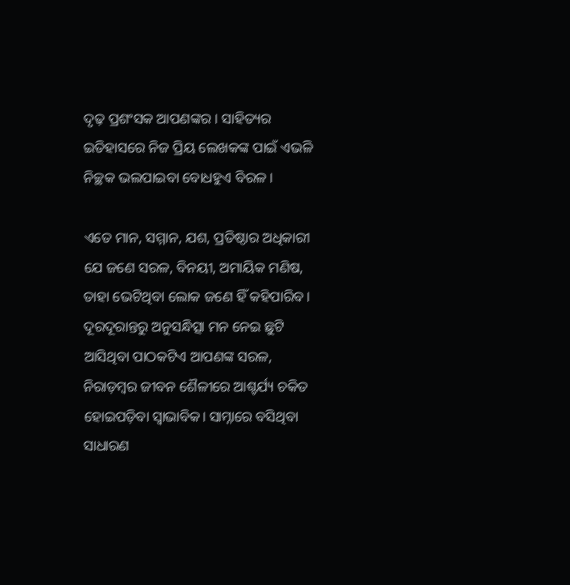ଦୃଢ଼ ପ୍ରଶଂସକ ଆପଣଙ୍କର। ସାହିତ୍ୟର ଇତିହାସରେ ନିଜ ପ୍ରିୟ ଲେଖକଙ୍କ ପାଇଁ ଏଭଳି ନିଚ୍ଛକ ଭଲପାଇବା ବୋଧହୁଏ ବିରଳ।

ଏତେ ମାନ, ସମ୍ମାନ, ଯଶ, ପ୍ରତିଷ୍ଠାର ଅଧିକାରୀ ଯେ ଜଣେ ସରଳ, ବିନୟୀ, ଅମାୟିକ ମଣିଷ, ତାହା ଭେଟିଥିବା ଲୋକ ଜଣେ ହିଁ କହିପାରିବ। ଦୂରଦୂରାନ୍ତରୁ ଅନୁସନ୍ଧିତ୍ସା ମନ ନେଇ ଛୁଟି ଆସିଥିବା ପାଠକଟିଏ ଆପଣଙ୍କ ସରଳ, ନିରାଡ଼ମ୍ବର ଜୀବନ ଶୈଳୀରେ ଆଶ୍ଚର୍ଯ୍ୟ ଚକିତ ହୋଇପଡ଼ିବା ସ୍ୱାଭାବିକ। ସାମ୍ନାରେ ବସିଥିବା ସାଧାରଣ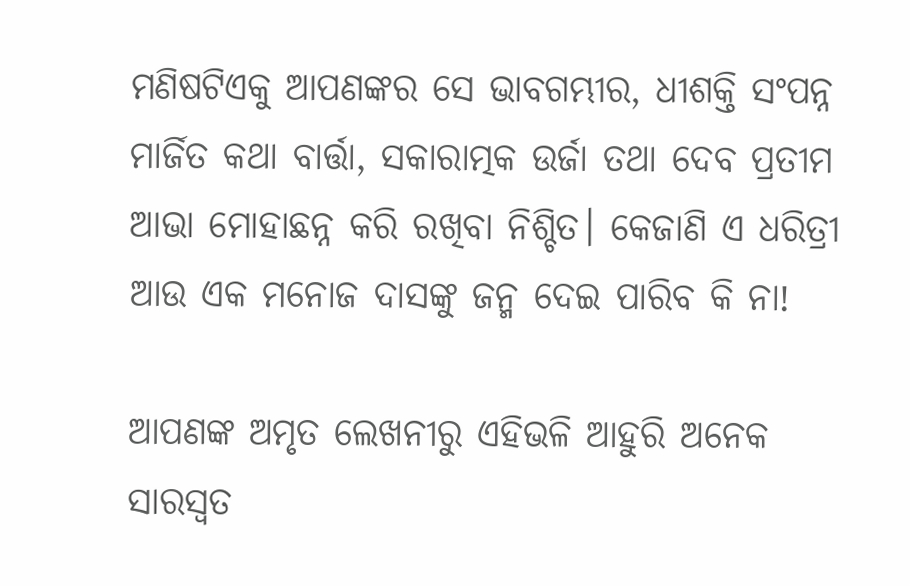ମଣିଷଟିଏକୁ ଆପଣଙ୍କର ସେ ଭାବଗମ୍ଭୀର, ଧୀଶକ୍ତି ସଂପନ୍ନ ମାର୍ଜିତ କଥା ବାର୍ତ୍ତା, ସକାରାତ୍ମକ ଉର୍ଜା ତଥା ଦେବ ପ୍ରତୀମ ଆଭା ମୋହାଛନ୍ନ କରି ରଖିବା ନିଶ୍ଚିତ। କେଜାଣି ଏ ଧରିତ୍ରୀ ଆଉ ଏକ ମନୋଜ ଦାସଙ୍କୁ ଜନ୍ମ ଦେଇ ପାରିବ କି ନା!

ଆପଣଙ୍କ ଅମୃତ ଲେଖନୀରୁ ଏହିଭଳି ଆହୁରି ଅନେକ ସାରସ୍ୱତ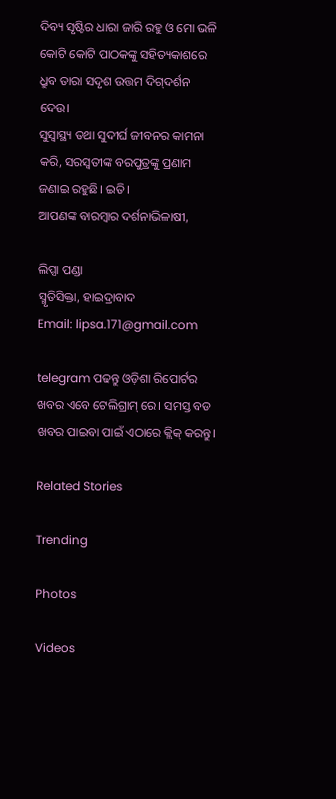ଦିବ୍ୟ ସୃଷ୍ଟିର ଧାରା ଜାରି ରହୁ ଓ ମୋ ଭଳି କୋଟି କୋଟି ପାଠକଙ୍କୁ ସହିତ୍ୟକାଶରେ ଧ୍ରୁବ ତାରା ସଦୃଶ ଉତ୍ତମ ଦିଗ୍‌ଦର୍ଶନ ଦେଉ।
ସୁସ୍ୱାସ୍ଥ୍ୟ ତଥା ସୁଦୀର୍ଘ ଜୀବନର କାମନା କରି, ସରସ୍ୱତୀଙ୍କ ବରପୁତ୍ରଙ୍କୁ ପ୍ରଣାମ ଜଣାଇ ରହୁଛି। ଇତି।
ଆପଣଙ୍କ ବାରମ୍ବାର ଦର୍ଶନାଭିଳାଷୀ,

ଲିପ୍ସା ପଣ୍ଡା
ସ୍ମୃତିସିକ୍ତା, ହାଇଦ୍ରାବାଦ
Email: lipsa.171@gmail.com

telegram ପଢନ୍ତୁ ଓଡ଼ିଶା ରିପୋର୍ଟର ଖବର ଏବେ ଟେଲିଗ୍ରାମ୍ ରେ। ସମସ୍ତ ବଡ ଖବର ପାଇବା ପାଇଁ ଏଠାରେ କ୍ଲିକ୍ କରନ୍ତୁ।

Related Stories

Trending

Photos

Videos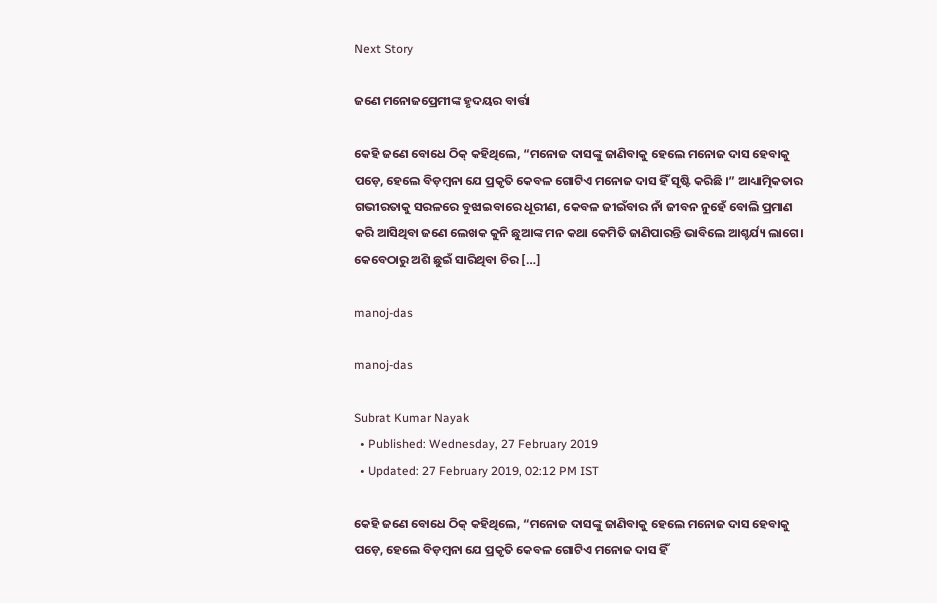Next Story

ଜଣେ ମନୋଜପ୍ରେମୀଙ୍କ ହୃଦୟର ବାର୍ତ୍ତା

କେହି ଜଣେ ବୋଧେ ଠିକ୍‌ କହିଥିଲେ, “ମନୋଜ ଦାସଙ୍କୁ ଜାଣିବାକୁ ହେଲେ ମନୋଜ ଦାସ ହେବାକୁ ପଡ଼େ, ହେଲେ ବିଡ଼ମ୍ବନା ଯେ ପ୍ରକୃତି କେବଳ ଗୋଟିଏ ମନୋଜ ଦାସ ହିଁ ସୃଷ୍ଟି କରିଛି ।” ଆଧ୍ୟାତ୍ମିକତାର ଗଭୀରତାକୁ ସରଳରେ ବୁଝାଇବାରେ ଧୂରୀଣ, କେବଳ ଜୀଇଁବାର ନାଁ ଜୀବନ ନୁହେଁ ବୋଲି ପ୍ରମାଣ କରି ଆସିଥିବା ଜଣେ ଲେଖକ କୁନି ଛୁଆଙ୍କ ମନ କଥା କେମିତି ଜାଣିପାରନ୍ତି ଭାବିଲେ ଆଶ୍ଚର୍ଯ୍ୟ ଲାଗେ। କେବେଠାରୁ ଅଶି ଛୁଇଁ ସାରିଥିବା ଚିର […]

manoj-das

manoj-das

Subrat Kumar Nayak
  • Published: Wednesday, 27 February 2019
  • Updated: 27 February 2019, 02:12 PM IST

କେହି ଜଣେ ବୋଧେ ଠିକ୍‌ କହିଥିଲେ, “ମନୋଜ ଦାସଙ୍କୁ ଜାଣିବାକୁ ହେଲେ ମନୋଜ ଦାସ ହେବାକୁ ପଡ଼େ, ହେଲେ ବିଡ଼ମ୍ବନା ଯେ ପ୍ରକୃତି କେବଳ ଗୋଟିଏ ମନୋଜ ଦାସ ହିଁ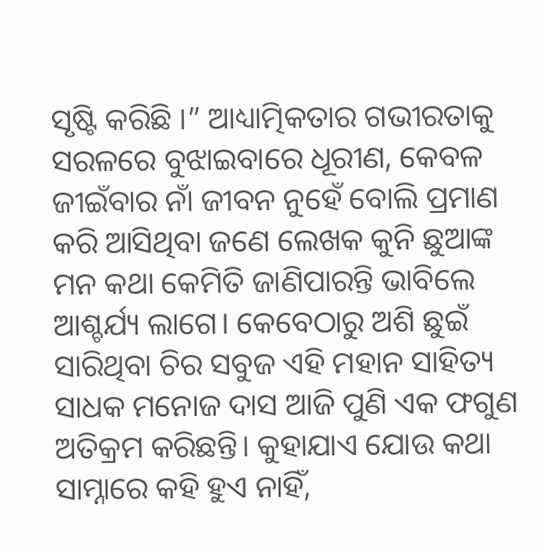ସୃଷ୍ଟି କରିଛି ।” ଆଧ୍ୟାତ୍ମିକତାର ଗଭୀରତାକୁ ସରଳରେ ବୁଝାଇବାରେ ଧୂରୀଣ, କେବଳ ଜୀଇଁବାର ନାଁ ଜୀବନ ନୁହେଁ ବୋଲି ପ୍ରମାଣ କରି ଆସିଥିବା ଜଣେ ଲେଖକ କୁନି ଛୁଆଙ୍କ ମନ କଥା କେମିତି ଜାଣିପାରନ୍ତି ଭାବିଲେ ଆଶ୍ଚର୍ଯ୍ୟ ଲାଗେ। କେବେଠାରୁ ଅଶି ଛୁଇଁ ସାରିଥିବା ଚିର ସବୁଜ ଏହି ମହାନ ସାହିତ୍ୟ ସାଧକ ମନୋଜ ଦାସ ଆଜି ପୁଣି ଏକ ଫଗୁଣ ଅତିକ୍ରମ କରିଛନ୍ତି। କୁହାଯାଏ ଯୋଉ କଥା ସାମ୍ନାରେ କହି ହୁଏ ନାହିଁ,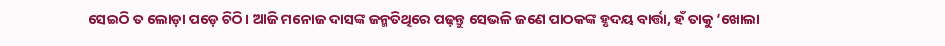ସେଇଠି ତ ଲୋଡ଼ା ପଡ଼େ ଚିଠି। ଆଜି ମନୋଜ ଦାସଙ୍କ ଜନ୍ମତିଥିରେ ପଢ଼ନ୍ତୁ ସେଭଳି ଜଣେ ପାଠକଙ୍କ ହୃଦୟ ବାର୍ତ୍ତା, ହଁ ତାକୁ ‘ଖୋଲା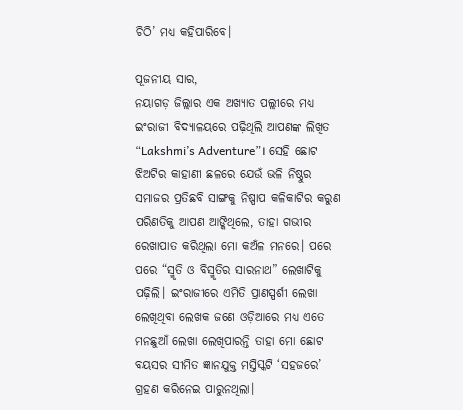ଚିଠି’ ମଧ୍ୟ କହିପାରିବେ।

ପୂଜନୀୟ ସାର,
ନୟାଗଡ଼ ଜିଲ୍ଲାର ଏକ ଅଖ୍ୟାତ ପଲ୍ଲୀରେ ମଧ୍ୟ ଇଂରାଜୀ ବିଦ୍ୟାଳୟରେ ପଢ଼ିଥିଲି ଆପଣଙ୍କ ଲିଖିତ “Lakshmi’s Adventure”। ସେହି ଛୋଟ ଝିଅଟିର କାହାଣୀ ଛଳରେ ଯେଉଁ ଭଳି ନିଷ୍ଠୁର ସମାଜର ପ୍ରତିଛବି ସାଙ୍ଗକୁ ନିଷ୍ପାପ କଳିକାଟିର କରୁଣ ପରିଣତିକୁ ଆପଣ ଆଙ୍କିଥିଲେ, ତାହା ଗଭୀର ରେଖାପାତ କରିଥିଲା ମୋ କଅଁଳ ମନରେ। ପରେ ପରେ “ସ୍ମୃତି ଓ ବିସ୍ମୃତିର ସାରନାଥ” ଲେଖାଟିକୁ ପଢ଼ିଲି। ଇଂରାଜୀରେ ଏମିତି ପ୍ରାଣସ୍ପର୍ଶୀ ଲେଖା ଲେଖିଥିବା ଲେଖକ ଜଣେ ଓଡ଼ିଆରେ ମଧ୍ୟ ଏତେ ମନଛୁଆଁ ଲେଖା ଲେଖିପାରନ୍ତି ତାହା ମୋ ଛୋଟ ବୟସର ସୀମିତ ଜ୍ଞାନଯୁକ୍ତ ମସ୍ତିସ୍କଟି ‘ସହଜରେ’ ଗ୍ରହଣ କରିନେଇ ପାରୁନଥିଲା।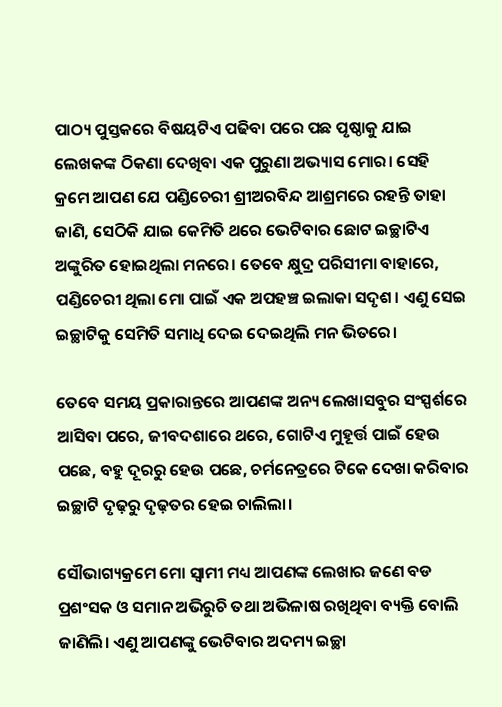ପାଠ୍ୟ ପୁସ୍ତକରେ ବିଷୟଟିଏ ପଢିବା ପରେ ପଛ ପୃଷ୍ଠାକୁ ଯାଇ ଲେଖକଙ୍କ ଠିକଣା ଦେଖିବା ଏକ ପୁରୁଣା ଅଭ୍ୟାସ ମୋର। ସେହି କ୍ରମେ ଆପଣ ଯେ ପଣ୍ଡିଚେରୀ ଶ୍ରୀଅରବିନ୍ଦ ଆଶ୍ରମରେ ରହନ୍ତି ତାହା ଜାଣି, ସେଠିକି ଯାଇ କେମିତି ଥରେ ଭେଟିବାର ଛୋଟ ଇଚ୍ଛାଟିଏ ଅଙ୍କୁରିତ ହୋଇଥିଲା ମନରେ। ତେବେ କ୍ଷୁଦ୍ର ପରିସୀମା ବାହାରେ, ପଣ୍ଡିଚେରୀ ଥିଲା ମୋ ପାଇଁ ଏକ ଅପହଞ୍ଚ ଇଲାକା ସଦୃଶ। ଏଣୁ ସେଇ ଇଚ୍ଛାଟିକୁ ସେମିତି ସମାଧି ଦେଇ ଦେଇଥିଲି ମନ ଭିତରେ।

ତେବେ ସମୟ ପ୍ରକାରାନ୍ତରେ ଆପଣଙ୍କ ଅନ୍ୟ ଲେଖାସବୁର ସଂସ୍ପର୍ଶରେ ଆସିବା ପରେ, ଜୀବଦଶାରେ ଥରେ, ଗୋଟିଏ ମୁହୂର୍ତ୍ତ ପାଇଁ ହେଉ ପଛେ, ବହୁ ଦୂରରୁ ହେଉ ପଛେ, ଚର୍ମନେତ୍ରରେ ଟିକେ ଦେଖା କରିବାର ଇଚ୍ଛାଟି ଦୃଢ଼ରୁ ଦୃଢ଼ତର ହେଇ ଚାଲିଲା।

ସୌଭାଗ୍ୟକ୍ରମେ ମୋ ସ୍ୱାମୀ ମଧ୍ୟ ଆପଣଙ୍କ ଲେଖାର ଜଣେ ବଡ ପ୍ରଶଂସକ ଓ ସମାନ ଅଭିରୁଚି ତଥା ଅଭିଳାଷ ରଖିଥିବା ବ୍ୟକ୍ତି ବୋଲି ଜାଣିଲି। ଏଣୁ ଆପଣଙ୍କୁ ଭେଟିବାର ଅଦମ୍ୟ ଇଚ୍ଛା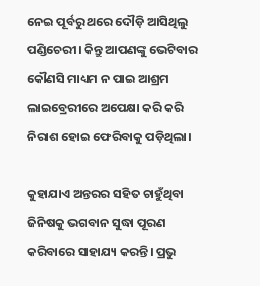ନେଇ ପୂର୍ବରୁ ଥରେ ଦୌଡ଼ି ଆସିଥିଲୁ ପଣ୍ଡିଚେରୀ। କିନ୍ତୁ ଆପଣଙ୍କୁ ଭେଟିବାର କୌଣସି ମାଧ୍ୟମ ନ ପାଇ ଆଶ୍ରମ ଲାଇବ୍ରେରୀରେ ଅପେକ୍ଷା କରି କରି ନିରାଶ ହୋଇ ଫେରିବାକୁ ପଡ଼ିଥିଲା।

କୁହାଯାଏ ଅନ୍ତରର ସହିତ ଚାହୁଁଥିବା ଜିନିଷକୁ ଭଗବାନ ସୁଦ୍ଧା ପୂରଣ କରିବାରେ ସାହାଯ୍ୟ କରନ୍ତି। ପ୍ରଭୁ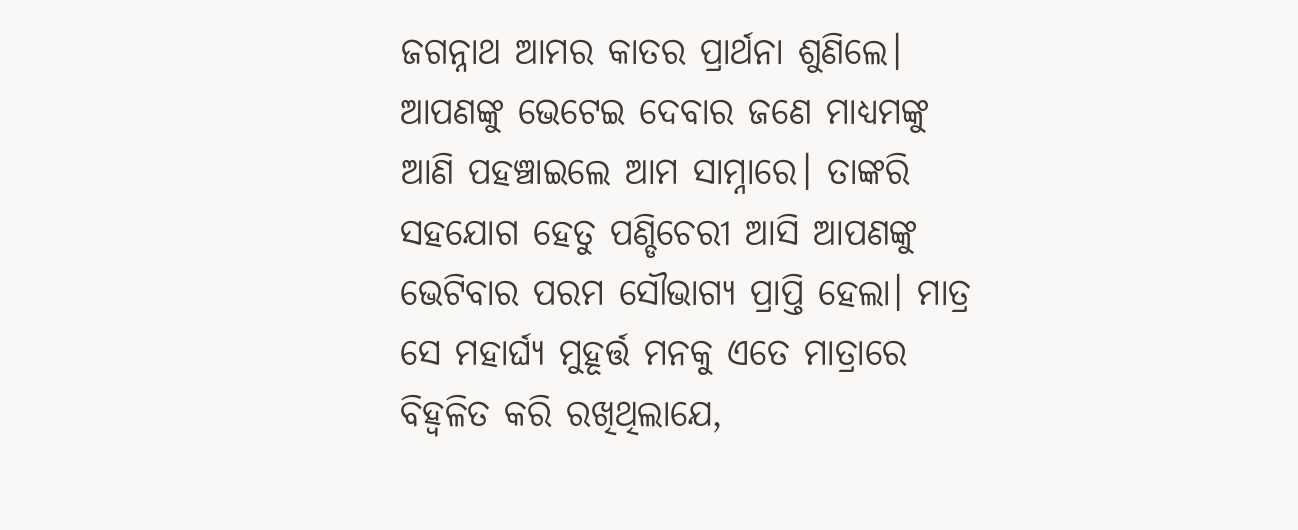ଜଗନ୍ନାଥ ଆମର କାତର ପ୍ରାର୍ଥନା ଶୁଣିଲେ। ଆପଣଙ୍କୁ ଭେଟେଇ ଦେବାର ଜଣେ ମାଧ୍ୟମଙ୍କୁ ଆଣି ପହଞ୍ଚାଇଲେ ଆମ ସାମ୍ନାରେ। ତାଙ୍କରି ସହଯୋଗ ହେତୁ ପଣ୍ଡିଚେରୀ ଆସି ଆପଣଙ୍କୁ ଭେଟିବାର ପରମ ସୌଭାଗ୍ୟ ପ୍ରାପ୍ତି ହେଲା। ମାତ୍ର ସେ ମହାର୍ଘ୍ୟ ମୁହୂର୍ତ୍ତ ମନକୁ ଏତେ ମାତ୍ରାରେ ବିହ୍ୱଳିତ କରି ରଖିଥିଲାଯେ,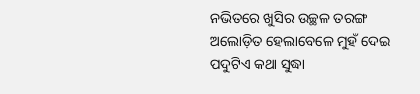ନଭିତରେ ଖୁସିର ଉଚ୍ଛଳ ତରଙ୍ଗ ଅଲୋଡ଼ିତ ହେଲାବେଳେ ମୁହଁ ଦେଇ ପଦୁଟିଏ କଥା ସୁଦ୍ଧା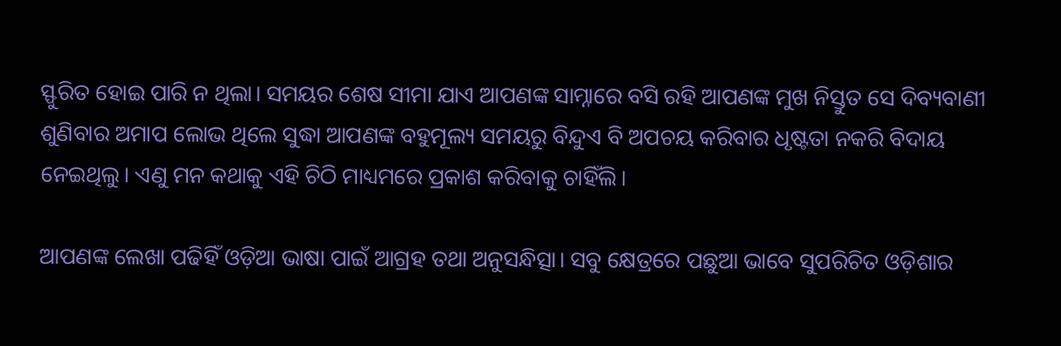ସ୍ଫୁରିତ ହୋଇ ପାରି ନ ଥିଲା। ସମୟର ଶେଷ ସୀମା ଯାଏ ଆପଣଙ୍କ ସାମ୍ନାରେ ବସି ରହି ଆପଣଙ୍କ ମୁଖ ନିସ୍ତୁତ ସେ ଦିବ୍ୟବାଣୀ ଶୁଣିବାର ଅମାପ ଲୋଭ ଥିଲେ ସୁଦ୍ଧା ଆପଣଙ୍କ ବହୁମୂଲ୍ୟ ସମୟରୁ ବିନ୍ଦୁଏ ବି ଅପଚୟ କରିବାର ଧୃଷ୍ଟତା ନକରି ବିଦାୟ ନେଇଥିଲୁ। ଏଣୁ ମନ କଥାକୁ ଏହି ଚିଠି ମାଧ୍ୟମରେ ପ୍ରକାଶ କରିବାକୁ ଚାହିଁଲି।

ଆପଣଙ୍କ ଲେଖା ପଢିହିଁ ଓଡ଼ିଆ ଭାଷା ପାଇଁ ଆଗ୍ରହ ତଥା ଅନୁସନ୍ଧିତ୍ସା। ସବୁ କ୍ଷେତ୍ରରେ ପଛୁଆ ଭାବେ ସୁପରିଚିତ ଓଡ଼ିଶାର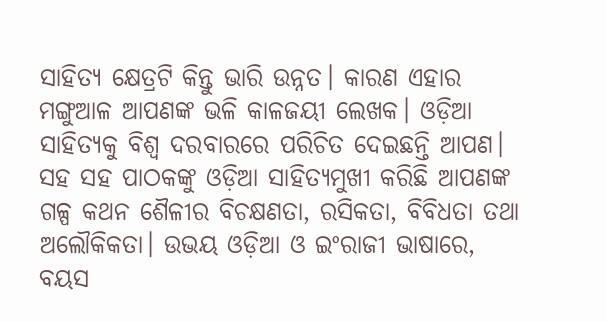ସାହିତ୍ୟ କ୍ଷେତ୍ରଟି କିନ୍ତୁ ଭାରି ଉନ୍ନତ। କାରଣ ଏହାର ମଙ୍ଗୁଆଳ ଆପଣଙ୍କ ଭଳି କାଳଜୟୀ ଲେଖକ। ଓଡ଼ିଆ ସାହିତ୍ୟକୁ ବିଶ୍ୱ ଦରବାରରେ ପରିଚିତ ଦେଇଛନ୍ତି ଆପଣ। ସହ ସହ ପାଠକଙ୍କୁ ଓଡ଼ିଆ ସାହିତ୍ୟମୁଖୀ କରିଛି ଆପଣଙ୍କ ଗଳ୍ପ କଥନ ଶୈଳୀର ବିଚକ୍ଷଣତା, ରସିକତା, ବିବିଧତା ତଥା ଅଲୌକିକତା। ଉଭୟ ଓଡ଼ିଆ ଓ ଇଂରାଜୀ ଭାଷାରେ, ବୟସ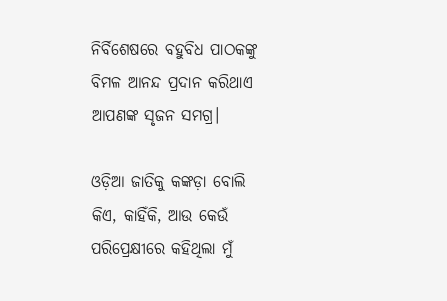ନିର୍ବିଶେଷରେ ବହୁବିଧ ପାଠକଙ୍କୁ ବିମଳ ଆନନ୍ଦ ପ୍ରଦାନ କରିଥାଏ ଆପଣଙ୍କ ସୃଜନ ସମଗ୍ର।

ଓଡ଼ିଆ ଜାତିକୁ କଙ୍କଡ଼ା ବୋଲି କିଏ, କାହିଁକି, ଆଉ କେଉଁ ପରିପ୍ରେକ୍ଷୀରେ କହିଥିଲା ମୁଁ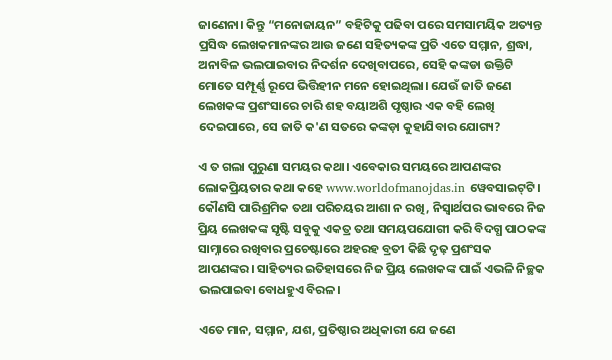ଜାଣେନା। କିନ୍ତୁ “ମନୋଜାୟନ” ବହିଟିକୁ ପଢିବା ପରେ ସମସାମୟିକ ଅତ୍ୟନ୍ତ ପ୍ରସିଦ୍ଧ ଲେଖକମାନଙ୍କର ଆଉ ଜଣେ ସହିତ୍ୟକଙ୍କ ପ୍ରତି ଏତେ ସମ୍ମାନ, ଶ୍ରଦ୍ଧା, ଅନାବିଳ ଭଲପାଇବାର ନିଦର୍ଶନ ଦେଖିବାପରେ, ସେହି କଙ୍କଡା ଉକ୍ତିଟି ମୋତେ ସମ୍ପୂର୍ଣ୍ଣ ରୂପେ ଭିତ୍ତିହୀନ ମନେ ହୋଇଥିଲା। ଯେଉଁ ଜାତି ଜଣେ ଲେଖକଙ୍କ ପ୍ରଶଂସାରେ ଚାରି ଶହ ବୟାଅଶି ପୃଷ୍ଠାର ଏକ ବହି ଲେଖି ଦେଇପାରେ, ସେ ଜାତି କ'ଣ ସତରେ କଙ୍କଡ଼ା କୁହାଯିବାର ଯୋଗ୍ୟ?

ଏ ତ ଗଲା ପୁରୁଣା ସମୟର କଥା। ଏବେକାର ସମୟରେ ଆପଣଙ୍କର ଲୋକପ୍ରିୟତାର କଥା କହେ www.worldofmanojdas.in ୱେବସାଇଟ୍‌ଟି। କୌଣସି ପାରିଶ୍ରମିକ ତଥା ପରିଚୟର ଆଶା ନ ରଖି, ନିସ୍ୱାର୍ଥପର ଭାବରେ ନିଜ ପ୍ରିୟ ଲେଖକଙ୍କ ସୃଷ୍ଟି ସବୁକୁ ଏକତ୍ର ତଥା ସମୟପଯୋଗୀ କରି ବିଦଗ୍ଧ ପାଠକଙ୍କ ସାମ୍ନାରେ ରଖିବାର ପ୍ରଚେଷ୍ଟାରେ ଅହରହ ବ୍ରତୀ କିଛି ଦୃଢ଼ ପ୍ରଶଂସକ ଆପଣଙ୍କର। ସାହିତ୍ୟର ଇତିହାସରେ ନିଜ ପ୍ରିୟ ଲେଖକଙ୍କ ପାଇଁ ଏଭଳି ନିଚ୍ଛକ ଭଲପାଇବା ବୋଧହୁଏ ବିରଳ।

ଏତେ ମାନ, ସମ୍ମାନ, ଯଶ, ପ୍ରତିଷ୍ଠାର ଅଧିକାରୀ ଯେ ଜଣେ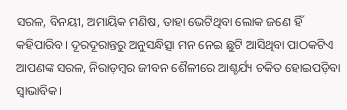ସରଳ, ବିନୟୀ, ଅମାୟିକ ମଣିଷ, ତାହା ଭେଟିଥିବା ଲୋକ ଜଣେ ହିଁ କହିପାରିବ। ଦୂରଦୂରାନ୍ତରୁ ଅନୁସନ୍ଧିତ୍ସା ମନ ନେଇ ଛୁଟି ଆସିଥିବା ପାଠକଟିଏ ଆପଣଙ୍କ ସରଳ, ନିରାଡ଼ମ୍ବର ଜୀବନ ଶୈଳୀରେ ଆଶ୍ଚର୍ଯ୍ୟ ଚକିତ ହୋଇପଡ଼ିବା ସ୍ୱାଭାବିକ।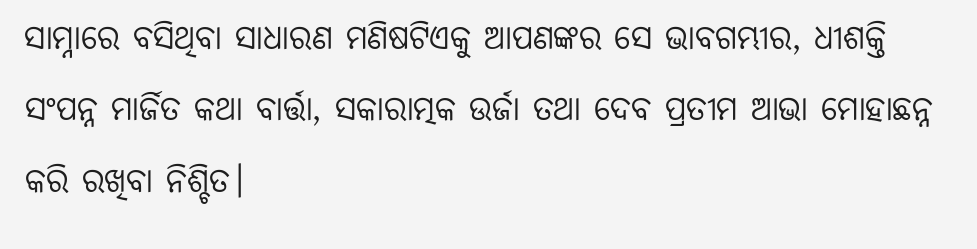ସାମ୍ନାରେ ବସିଥିବା ସାଧାରଣ ମଣିଷଟିଏକୁ ଆପଣଙ୍କର ସେ ଭାବଗମ୍ଭୀର, ଧୀଶକ୍ତି ସଂପନ୍ନ ମାର୍ଜିତ କଥା ବାର୍ତ୍ତା, ସକାରାତ୍ମକ ଉର୍ଜା ତଥା ଦେବ ପ୍ରତୀମ ଆଭା ମୋହାଛନ୍ନ କରି ରଖିବା ନିଶ୍ଚିତ।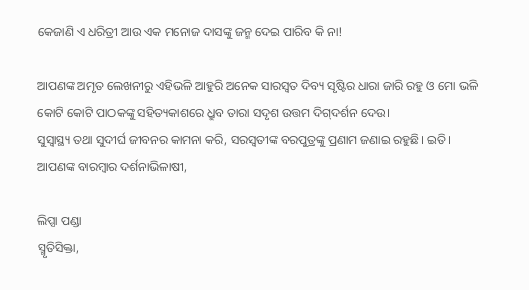କେଜାଣି ଏ ଧରିତ୍ରୀ ଆଉ ଏକ ମନୋଜ ଦାସଙ୍କୁ ଜନ୍ମ ଦେଇ ପାରିବ କି ନା!

ଆପଣଙ୍କ ଅମୃତ ଲେଖନୀରୁ ଏହିଭଳି ଆହୁରି ଅନେକ ସାରସ୍ୱତ ଦିବ୍ୟ ସୃଷ୍ଟିର ଧାରା ଜାରି ରହୁ ଓ ମୋ ଭଳି କୋଟି କୋଟି ପାଠକଙ୍କୁ ସହିତ୍ୟକାଶରେ ଧ୍ରୁବ ତାରା ସଦୃଶ ଉତ୍ତମ ଦିଗ୍‌ଦର୍ଶନ ଦେଉ।
ସୁସ୍ୱାସ୍ଥ୍ୟ ତଥା ସୁଦୀର୍ଘ ଜୀବନର କାମନା କରି, ସରସ୍ୱତୀଙ୍କ ବରପୁତ୍ରଙ୍କୁ ପ୍ରଣାମ ଜଣାଇ ରହୁଛି। ଇତି।
ଆପଣଙ୍କ ବାରମ୍ବାର ଦର୍ଶନାଭିଳାଷୀ,

ଲିପ୍ସା ପଣ୍ଡା
ସ୍ମୃତିସିକ୍ତା,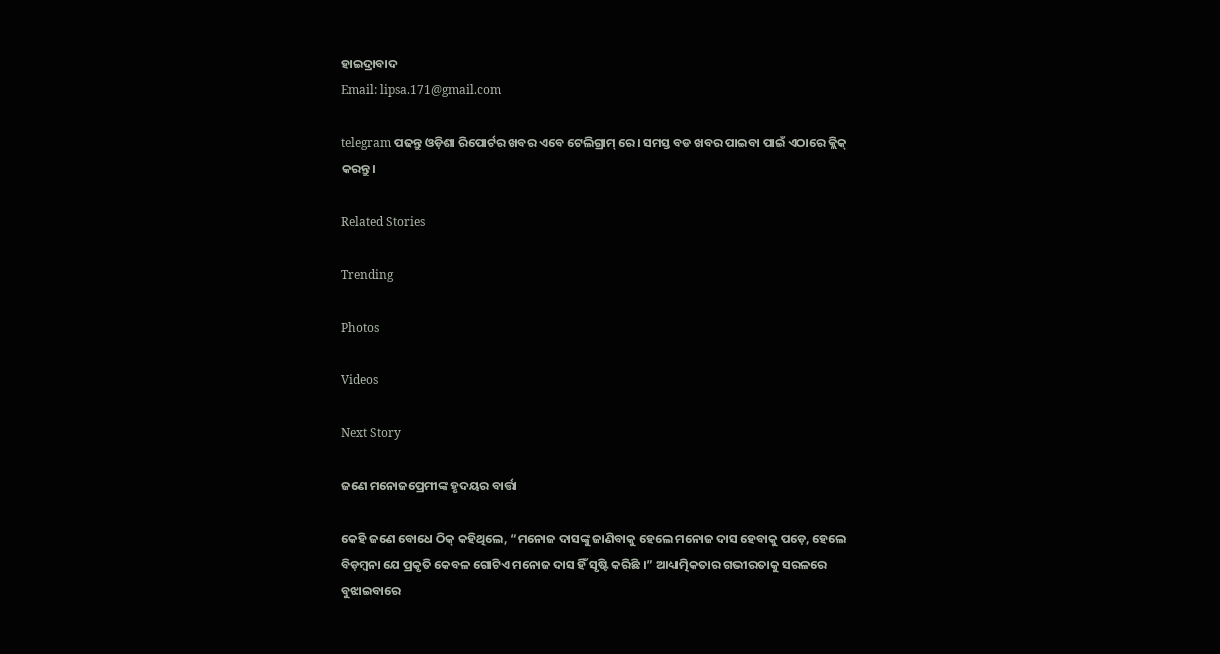ହାଇଦ୍ରାବାଦ
Email: lipsa.171@gmail.com

telegram ପଢନ୍ତୁ ଓଡ଼ିଶା ରିପୋର୍ଟର ଖବର ଏବେ ଟେଲିଗ୍ରାମ୍ ରେ। ସମସ୍ତ ବଡ ଖବର ପାଇବା ପାଇଁ ଏଠାରେ କ୍ଲିକ୍ କରନ୍ତୁ।

Related Stories

Trending

Photos

Videos

Next Story

ଜଣେ ମନୋଜପ୍ରେମୀଙ୍କ ହୃଦୟର ବାର୍ତ୍ତା

କେହି ଜଣେ ବୋଧେ ଠିକ୍‌ କହିଥିଲେ, “ମନୋଜ ଦାସଙ୍କୁ ଜାଣିବାକୁ ହେଲେ ମନୋଜ ଦାସ ହେବାକୁ ପଡ଼େ, ହେଲେ ବିଡ଼ମ୍ବନା ଯେ ପ୍ରକୃତି କେବଳ ଗୋଟିଏ ମନୋଜ ଦାସ ହିଁ ସୃଷ୍ଟି କରିଛି ।” ଆଧ୍ୟାତ୍ମିକତାର ଗଭୀରତାକୁ ସରଳରେ ବୁଝାଇବାରେ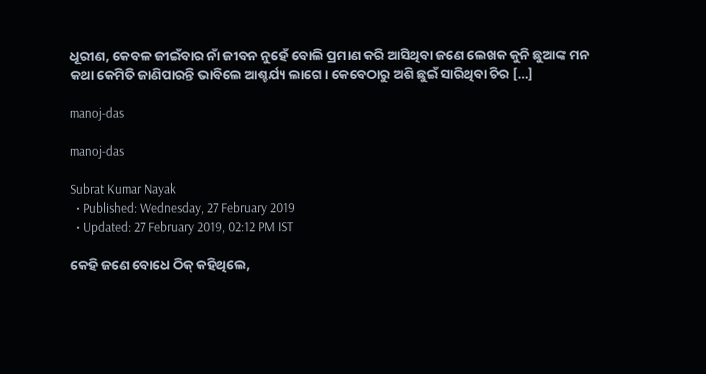ଧୂରୀଣ, କେବଳ ଜୀଇଁବାର ନାଁ ଜୀବନ ନୁହେଁ ବୋଲି ପ୍ରମାଣ କରି ଆସିଥିବା ଜଣେ ଲେଖକ କୁନି ଛୁଆଙ୍କ ମନ କଥା କେମିତି ଜାଣିପାରନ୍ତି ଭାବିଲେ ଆଶ୍ଚର୍ଯ୍ୟ ଲାଗେ। କେବେଠାରୁ ଅଶି ଛୁଇଁ ସାରିଥିବା ଚିର […]

manoj-das

manoj-das

Subrat Kumar Nayak
  • Published: Wednesday, 27 February 2019
  • Updated: 27 February 2019, 02:12 PM IST

କେହି ଜଣେ ବୋଧେ ଠିକ୍‌ କହିଥିଲେ,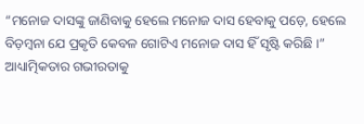“ମନୋଜ ଦାସଙ୍କୁ ଜାଣିବାକୁ ହେଲେ ମନୋଜ ଦାସ ହେବାକୁ ପଡ଼େ, ହେଲେ ବିଡ଼ମ୍ବନା ଯେ ପ୍ରକୃତି କେବଳ ଗୋଟିଏ ମନୋଜ ଦାସ ହିଁ ସୃଷ୍ଟି କରିଛି ।” ଆଧ୍ୟାତ୍ମିକତାର ଗଭୀରତାକୁ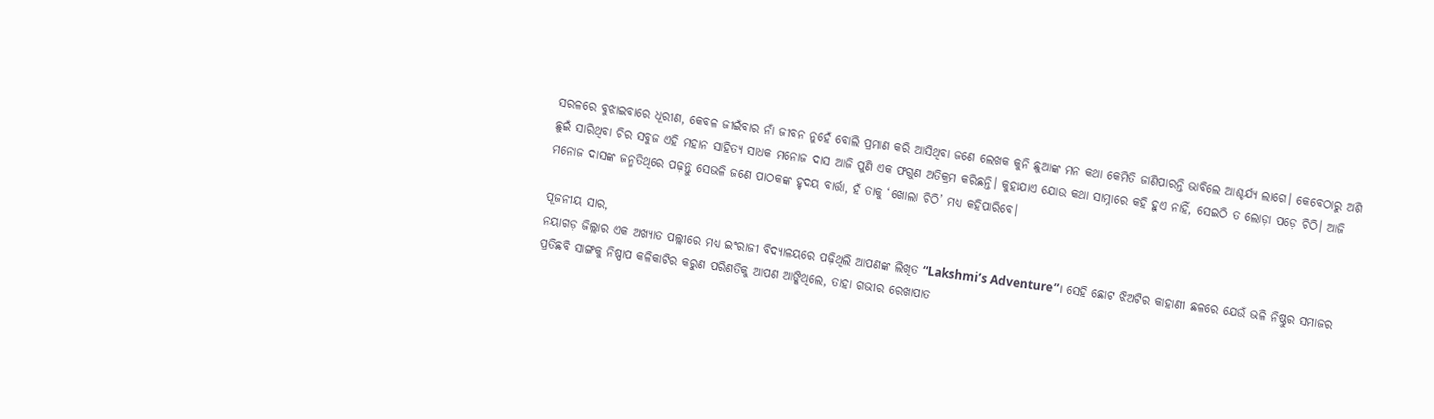ସରଳରେ ବୁଝାଇବାରେ ଧୂରୀଣ, କେବଳ ଜୀଇଁବାର ନାଁ ଜୀବନ ନୁହେଁ ବୋଲି ପ୍ରମାଣ କରି ଆସିଥିବା ଜଣେ ଲେଖକ କୁନି ଛୁଆଙ୍କ ମନ କଥା କେମିତି ଜାଣିପାରନ୍ତି ଭାବିଲେ ଆଶ୍ଚର୍ଯ୍ୟ ଲାଗେ। କେବେଠାରୁ ଅଶି ଛୁଇଁ ସାରିଥିବା ଚିର ସବୁଜ ଏହି ମହାନ ସାହିତ୍ୟ ସାଧକ ମନୋଜ ଦାସ ଆଜି ପୁଣି ଏକ ଫଗୁଣ ଅତିକ୍ରମ କରିଛନ୍ତି। କୁହାଯାଏ ଯୋଉ କଥା ସାମ୍ନାରେ କହି ହୁଏ ନାହିଁ, ସେଇଠି ତ ଲୋଡ଼ା ପଡ଼େ ଚିଠି। ଆଜି ମନୋଜ ଦାସଙ୍କ ଜନ୍ମତିଥିରେ ପଢ଼ନ୍ତୁ ସେଭଳି ଜଣେ ପାଠକଙ୍କ ହୃଦୟ ବାର୍ତ୍ତା, ହଁ ତାକୁ ‘ଖୋଲା ଚିଠି’ ମଧ୍ୟ କହିପାରିବେ।

ପୂଜନୀୟ ସାର,
ନୟାଗଡ଼ ଜିଲ୍ଲାର ଏକ ଅଖ୍ୟାତ ପଲ୍ଲୀରେ ମଧ୍ୟ ଇଂରାଜୀ ବିଦ୍ୟାଳୟରେ ପଢ଼ିଥିଲି ଆପଣଙ୍କ ଲିଖିତ “Lakshmi’s Adventure”। ସେହି ଛୋଟ ଝିଅଟିର କାହାଣୀ ଛଳରେ ଯେଉଁ ଭଳି ନିଷ୍ଠୁର ସମାଜର ପ୍ରତିଛବି ସାଙ୍ଗକୁ ନିଷ୍ପାପ କଳିକାଟିର କରୁଣ ପରିଣତିକୁ ଆପଣ ଆଙ୍କିଥିଲେ, ତାହା ଗଭୀର ରେଖାପାତ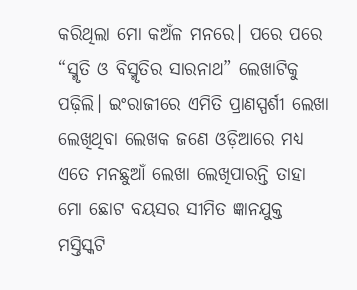କରିଥିଲା ମୋ କଅଁଳ ମନରେ। ପରେ ପରେ “ସ୍ମୃତି ଓ ବିସ୍ମୃତିର ସାରନାଥ” ଲେଖାଟିକୁ ପଢ଼ିଲି। ଇଂରାଜୀରେ ଏମିତି ପ୍ରାଣସ୍ପର୍ଶୀ ଲେଖା ଲେଖିଥିବା ଲେଖକ ଜଣେ ଓଡ଼ିଆରେ ମଧ୍ୟ ଏତେ ମନଛୁଆଁ ଲେଖା ଲେଖିପାରନ୍ତି ତାହା ମୋ ଛୋଟ ବୟସର ସୀମିତ ଜ୍ଞାନଯୁକ୍ତ ମସ୍ତିସ୍କଟି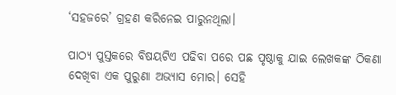‘ସହଜରେ’ ଗ୍ରହଣ କରିନେଇ ପାରୁନଥିଲା।

ପାଠ୍ୟ ପୁସ୍ତକରେ ବିଷୟଟିଏ ପଢିବା ପରେ ପଛ ପୃଷ୍ଠାକୁ ଯାଇ ଲେଖକଙ୍କ ଠିକଣା ଦେଖିବା ଏକ ପୁରୁଣା ଅଭ୍ୟାସ ମୋର। ସେହି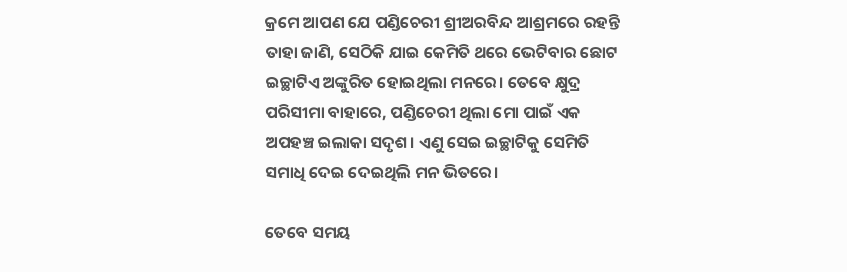କ୍ରମେ ଆପଣ ଯେ ପଣ୍ଡିଚେରୀ ଶ୍ରୀଅରବିନ୍ଦ ଆଶ୍ରମରେ ରହନ୍ତି ତାହା ଜାଣି, ସେଠିକି ଯାଇ କେମିତି ଥରେ ଭେଟିବାର ଛୋଟ ଇଚ୍ଛାଟିଏ ଅଙ୍କୁରିତ ହୋଇଥିଲା ମନରେ। ତେବେ କ୍ଷୁଦ୍ର ପରିସୀମା ବାହାରେ, ପଣ୍ଡିଚେରୀ ଥିଲା ମୋ ପାଇଁ ଏକ ଅପହଞ୍ଚ ଇଲାକା ସଦୃଶ। ଏଣୁ ସେଇ ଇଚ୍ଛାଟିକୁ ସେମିତି ସମାଧି ଦେଇ ଦେଇଥିଲି ମନ ଭିତରେ।

ତେବେ ସମୟ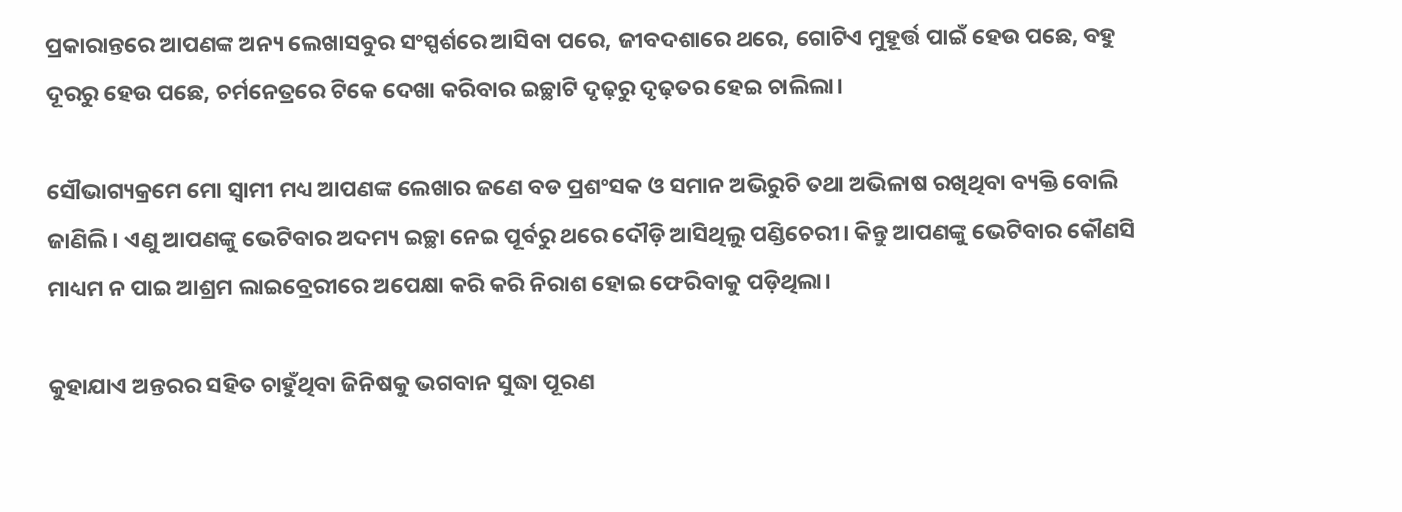ପ୍ରକାରାନ୍ତରେ ଆପଣଙ୍କ ଅନ୍ୟ ଲେଖାସବୁର ସଂସ୍ପର୍ଶରେ ଆସିବା ପରେ, ଜୀବଦଶାରେ ଥରେ, ଗୋଟିଏ ମୁହୂର୍ତ୍ତ ପାଇଁ ହେଉ ପଛେ, ବହୁ ଦୂରରୁ ହେଉ ପଛେ, ଚର୍ମନେତ୍ରରେ ଟିକେ ଦେଖା କରିବାର ଇଚ୍ଛାଟି ଦୃଢ଼ରୁ ଦୃଢ଼ତର ହେଇ ଚାଲିଲା।

ସୌଭାଗ୍ୟକ୍ରମେ ମୋ ସ୍ୱାମୀ ମଧ୍ୟ ଆପଣଙ୍କ ଲେଖାର ଜଣେ ବଡ ପ୍ରଶଂସକ ଓ ସମାନ ଅଭିରୁଚି ତଥା ଅଭିଳାଷ ରଖିଥିବା ବ୍ୟକ୍ତି ବୋଲି ଜାଣିଲି। ଏଣୁ ଆପଣଙ୍କୁ ଭେଟିବାର ଅଦମ୍ୟ ଇଚ୍ଛା ନେଇ ପୂର୍ବରୁ ଥରେ ଦୌଡ଼ି ଆସିଥିଲୁ ପଣ୍ଡିଚେରୀ। କିନ୍ତୁ ଆପଣଙ୍କୁ ଭେଟିବାର କୌଣସି ମାଧ୍ୟମ ନ ପାଇ ଆଶ୍ରମ ଲାଇବ୍ରେରୀରେ ଅପେକ୍ଷା କରି କରି ନିରାଶ ହୋଇ ଫେରିବାକୁ ପଡ଼ିଥିଲା।

କୁହାଯାଏ ଅନ୍ତରର ସହିତ ଚାହୁଁଥିବା ଜିନିଷକୁ ଭଗବାନ ସୁଦ୍ଧା ପୂରଣ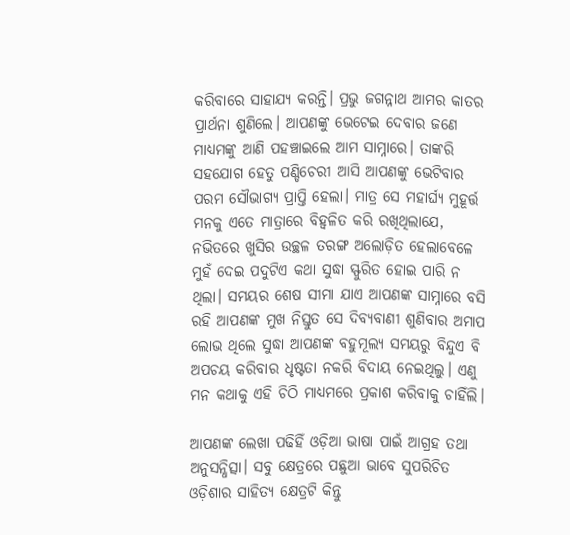କରିବାରେ ସାହାଯ୍ୟ କରନ୍ତି। ପ୍ରଭୁ ଜଗନ୍ନାଥ ଆମର କାତର ପ୍ରାର୍ଥନା ଶୁଣିଲେ। ଆପଣଙ୍କୁ ଭେଟେଇ ଦେବାର ଜଣେ ମାଧ୍ୟମଙ୍କୁ ଆଣି ପହଞ୍ଚାଇଲେ ଆମ ସାମ୍ନାରେ। ତାଙ୍କରି ସହଯୋଗ ହେତୁ ପଣ୍ଡିଚେରୀ ଆସି ଆପଣଙ୍କୁ ଭେଟିବାର ପରମ ସୌଭାଗ୍ୟ ପ୍ରାପ୍ତି ହେଲା। ମାତ୍ର ସେ ମହାର୍ଘ୍ୟ ମୁହୂର୍ତ୍ତ ମନକୁ ଏତେ ମାତ୍ରାରେ ବିହ୍ୱଳିତ କରି ରଖିଥିଲାଯେ, ନଭିତରେ ଖୁସିର ଉଚ୍ଛଳ ତରଙ୍ଗ ଅଲୋଡ଼ିତ ହେଲାବେଳେ ମୁହଁ ଦେଇ ପଦୁଟିଏ କଥା ସୁଦ୍ଧା ସ୍ଫୁରିତ ହୋଇ ପାରି ନ ଥିଲା। ସମୟର ଶେଷ ସୀମା ଯାଏ ଆପଣଙ୍କ ସାମ୍ନାରେ ବସି ରହି ଆପଣଙ୍କ ମୁଖ ନିସ୍ତୁତ ସେ ଦିବ୍ୟବାଣୀ ଶୁଣିବାର ଅମାପ ଲୋଭ ଥିଲେ ସୁଦ୍ଧା ଆପଣଙ୍କ ବହୁମୂଲ୍ୟ ସମୟରୁ ବିନ୍ଦୁଏ ବି ଅପଚୟ କରିବାର ଧୃଷ୍ଟତା ନକରି ବିଦାୟ ନେଇଥିଲୁ। ଏଣୁ ମନ କଥାକୁ ଏହି ଚିଠି ମାଧ୍ୟମରେ ପ୍ରକାଶ କରିବାକୁ ଚାହିଁଲି।

ଆପଣଙ୍କ ଲେଖା ପଢିହିଁ ଓଡ଼ିଆ ଭାଷା ପାଇଁ ଆଗ୍ରହ ତଥା ଅନୁସନ୍ଧିତ୍ସା। ସବୁ କ୍ଷେତ୍ରରେ ପଛୁଆ ଭାବେ ସୁପରିଚିତ ଓଡ଼ିଶାର ସାହିତ୍ୟ କ୍ଷେତ୍ରଟି କିନ୍ତୁ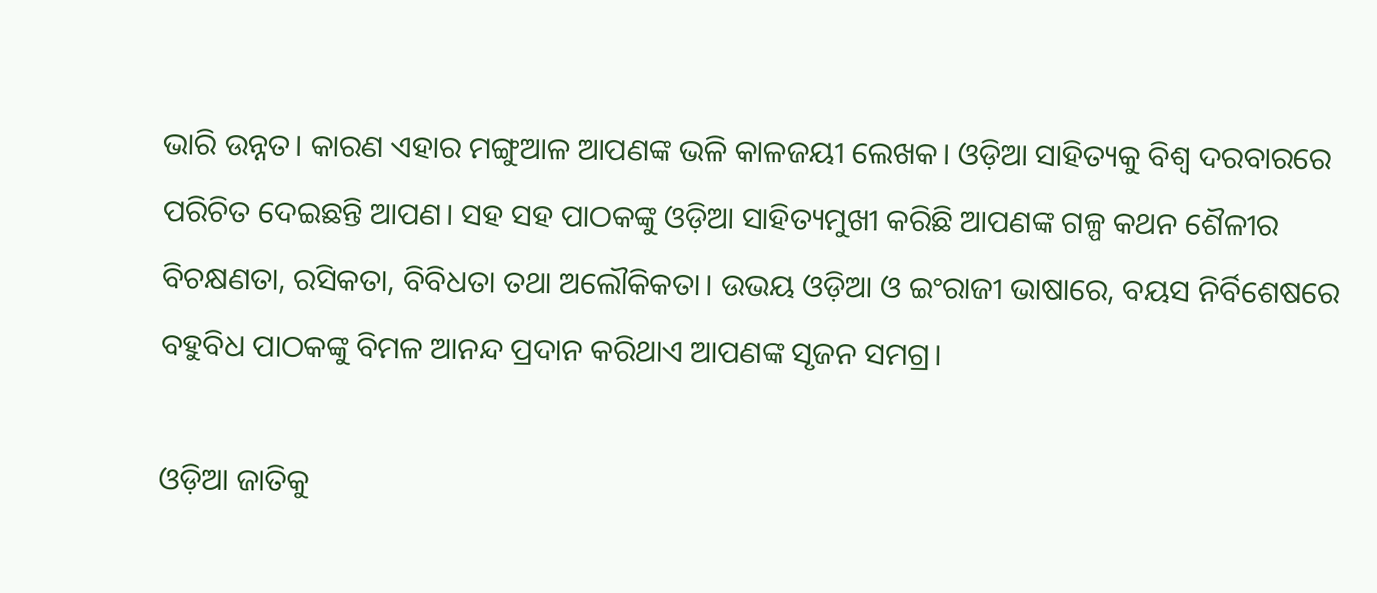ଭାରି ଉନ୍ନତ। କାରଣ ଏହାର ମଙ୍ଗୁଆଳ ଆପଣଙ୍କ ଭଳି କାଳଜୟୀ ଲେଖକ। ଓଡ଼ିଆ ସାହିତ୍ୟକୁ ବିଶ୍ୱ ଦରବାରରେ ପରିଚିତ ଦେଇଛନ୍ତି ଆପଣ। ସହ ସହ ପାଠକଙ୍କୁ ଓଡ଼ିଆ ସାହିତ୍ୟମୁଖୀ କରିଛି ଆପଣଙ୍କ ଗଳ୍ପ କଥନ ଶୈଳୀର ବିଚକ୍ଷଣତା, ରସିକତା, ବିବିଧତା ତଥା ଅଲୌକିକତା। ଉଭୟ ଓଡ଼ିଆ ଓ ଇଂରାଜୀ ଭାଷାରେ, ବୟସ ନିର୍ବିଶେଷରେ ବହୁବିଧ ପାଠକଙ୍କୁ ବିମଳ ଆନନ୍ଦ ପ୍ରଦାନ କରିଥାଏ ଆପଣଙ୍କ ସୃଜନ ସମଗ୍ର।

ଓଡ଼ିଆ ଜାତିକୁ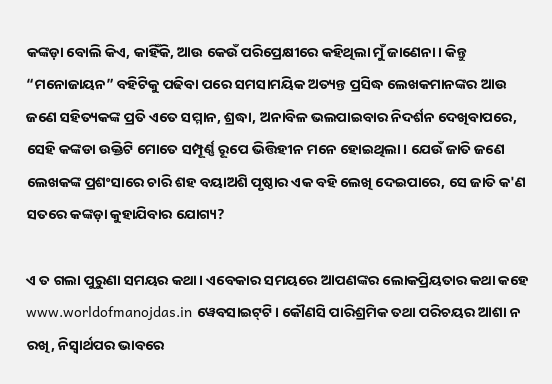କଙ୍କଡ଼ା ବୋଲି କିଏ, କାହିଁକି, ଆଉ କେଉଁ ପରିପ୍ରେକ୍ଷୀରେ କହିଥିଲା ମୁଁ ଜାଣେନା। କିନ୍ତୁ “ମନୋଜାୟନ” ବହିଟିକୁ ପଢିବା ପରେ ସମସାମୟିକ ଅତ୍ୟନ୍ତ ପ୍ରସିଦ୍ଧ ଲେଖକମାନଙ୍କର ଆଉ ଜଣେ ସହିତ୍ୟକଙ୍କ ପ୍ରତି ଏତେ ସମ୍ମାନ, ଶ୍ରଦ୍ଧା, ଅନାବିଳ ଭଲପାଇବାର ନିଦର୍ଶନ ଦେଖିବାପରେ, ସେହି କଙ୍କଡା ଉକ୍ତିଟି ମୋତେ ସମ୍ପୂର୍ଣ୍ଣ ରୂପେ ଭିତ୍ତିହୀନ ମନେ ହୋଇଥିଲା। ଯେଉଁ ଜାତି ଜଣେ ଲେଖକଙ୍କ ପ୍ରଶଂସାରେ ଚାରି ଶହ ବୟାଅଶି ପୃଷ୍ଠାର ଏକ ବହି ଲେଖି ଦେଇପାରେ, ସେ ଜାତି କ'ଣ ସତରେ କଙ୍କଡ଼ା କୁହାଯିବାର ଯୋଗ୍ୟ?

ଏ ତ ଗଲା ପୁରୁଣା ସମୟର କଥା। ଏବେକାର ସମୟରେ ଆପଣଙ୍କର ଲୋକପ୍ରିୟତାର କଥା କହେ www.worldofmanojdas.in ୱେବସାଇଟ୍‌ଟି। କୌଣସି ପାରିଶ୍ରମିକ ତଥା ପରିଚୟର ଆଶା ନ ରଖି, ନିସ୍ୱାର୍ଥପର ଭାବରେ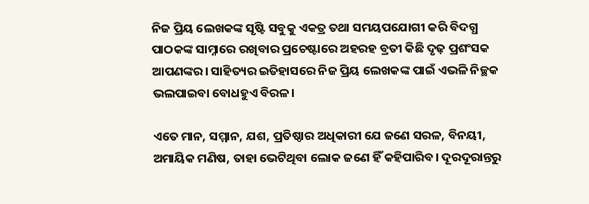ନିଜ ପ୍ରିୟ ଲେଖକଙ୍କ ସୃଷ୍ଟି ସବୁକୁ ଏକତ୍ର ତଥା ସମୟପଯୋଗୀ କରି ବିଦଗ୍ଧ ପାଠକଙ୍କ ସାମ୍ନାରେ ରଖିବାର ପ୍ରଚେଷ୍ଟାରେ ଅହରହ ବ୍ରତୀ କିଛି ଦୃଢ଼ ପ୍ରଶଂସକ ଆପଣଙ୍କର। ସାହିତ୍ୟର ଇତିହାସରେ ନିଜ ପ୍ରିୟ ଲେଖକଙ୍କ ପାଇଁ ଏଭଳି ନିଚ୍ଛକ ଭଲପାଇବା ବୋଧହୁଏ ବିରଳ।

ଏତେ ମାନ, ସମ୍ମାନ, ଯଶ, ପ୍ରତିଷ୍ଠାର ଅଧିକାରୀ ଯେ ଜଣେ ସରଳ, ବିନୟୀ, ଅମାୟିକ ମଣିଷ, ତାହା ଭେଟିଥିବା ଲୋକ ଜଣେ ହିଁ କହିପାରିବ। ଦୂରଦୂରାନ୍ତରୁ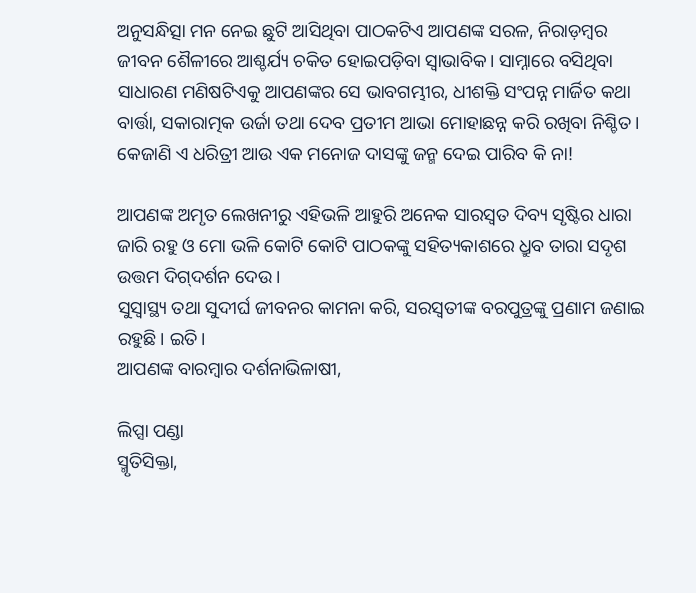ଅନୁସନ୍ଧିତ୍ସା ମନ ନେଇ ଛୁଟି ଆସିଥିବା ପାଠକଟିଏ ଆପଣଙ୍କ ସରଳ, ନିରାଡ଼ମ୍ବର ଜୀବନ ଶୈଳୀରେ ଆଶ୍ଚର୍ଯ୍ୟ ଚକିତ ହୋଇପଡ଼ିବା ସ୍ୱାଭାବିକ। ସାମ୍ନାରେ ବସିଥିବା ସାଧାରଣ ମଣିଷଟିଏକୁ ଆପଣଙ୍କର ସେ ଭାବଗମ୍ଭୀର, ଧୀଶକ୍ତି ସଂପନ୍ନ ମାର୍ଜିତ କଥା ବାର୍ତ୍ତା, ସକାରାତ୍ମକ ଉର୍ଜା ତଥା ଦେବ ପ୍ରତୀମ ଆଭା ମୋହାଛନ୍ନ କରି ରଖିବା ନିଶ୍ଚିତ। କେଜାଣି ଏ ଧରିତ୍ରୀ ଆଉ ଏକ ମନୋଜ ଦାସଙ୍କୁ ଜନ୍ମ ଦେଇ ପାରିବ କି ନା!

ଆପଣଙ୍କ ଅମୃତ ଲେଖନୀରୁ ଏହିଭଳି ଆହୁରି ଅନେକ ସାରସ୍ୱତ ଦିବ୍ୟ ସୃଷ୍ଟିର ଧାରା ଜାରି ରହୁ ଓ ମୋ ଭଳି କୋଟି କୋଟି ପାଠକଙ୍କୁ ସହିତ୍ୟକାଶରେ ଧ୍ରୁବ ତାରା ସଦୃଶ ଉତ୍ତମ ଦିଗ୍‌ଦର୍ଶନ ଦେଉ।
ସୁସ୍ୱାସ୍ଥ୍ୟ ତଥା ସୁଦୀର୍ଘ ଜୀବନର କାମନା କରି, ସରସ୍ୱତୀଙ୍କ ବରପୁତ୍ରଙ୍କୁ ପ୍ରଣାମ ଜଣାଇ ରହୁଛି। ଇତି।
ଆପଣଙ୍କ ବାରମ୍ବାର ଦର୍ଶନାଭିଳାଷୀ,

ଲିପ୍ସା ପଣ୍ଡା
ସ୍ମୃତିସିକ୍ତା,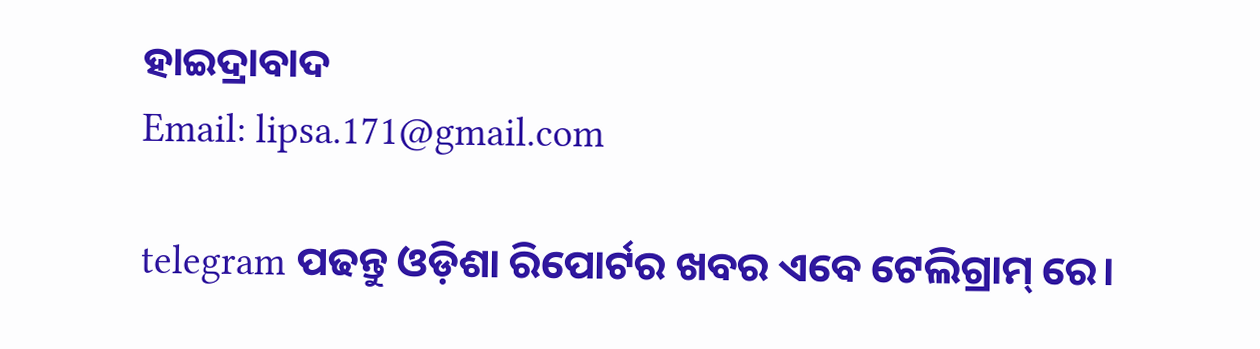ହାଇଦ୍ରାବାଦ
Email: lipsa.171@gmail.com

telegram ପଢନ୍ତୁ ଓଡ଼ିଶା ରିପୋର୍ଟର ଖବର ଏବେ ଟେଲିଗ୍ରାମ୍ ରେ।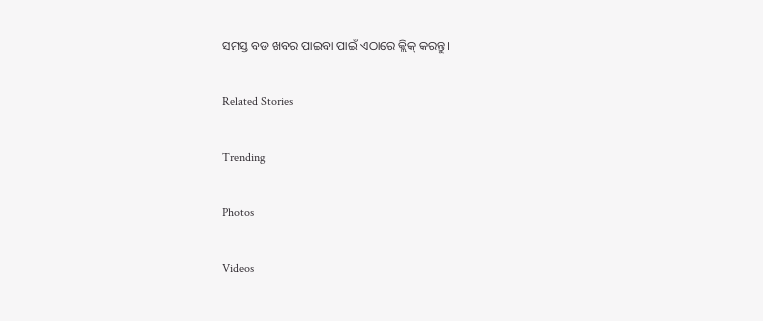ସମସ୍ତ ବଡ ଖବର ପାଇବା ପାଇଁ ଏଠାରେ କ୍ଲିକ୍ କରନ୍ତୁ।

Related Stories

Trending

Photos

Videos